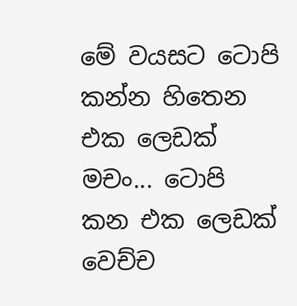මේ වයසට ටොපි කන්න හිතෙන එක ලෙඩක් මචං... ටොපි කන එක ලෙඩක් වෙච්ච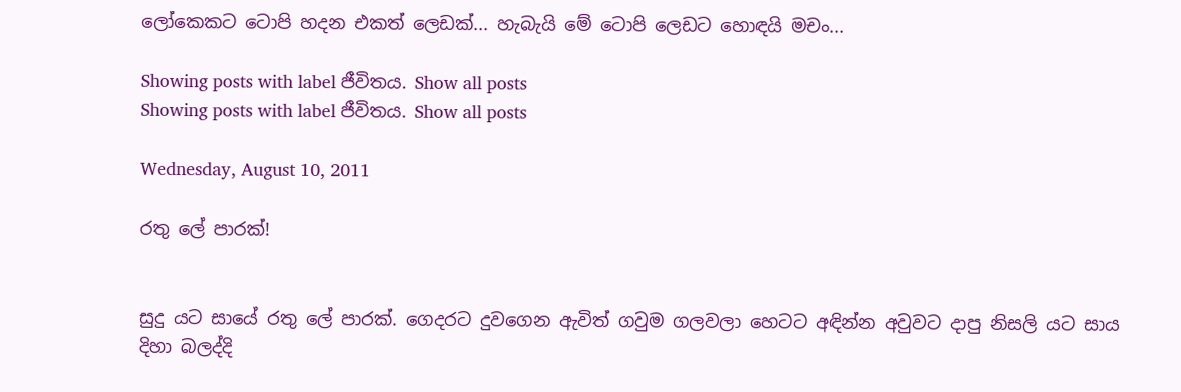ලෝකෙකට ටොපි හදන එකත් ලෙඩක්... හැබැයි මේ ටොපි ලෙඩට හොඳයි මචං...

Showing posts with label ජීවිතය. Show all posts
Showing posts with label ජීවිතය. Show all posts

Wednesday, August 10, 2011

රතු ලේ පාරක්!


සුදු යට සායේ රතු ලේ පාරක්. ගෙදරට දුවගෙන ඇවිත් ගවුම ගලවලා හෙටට අඳින්න අවුවට දාපු නිසලි යට සාය දිහා බලද්දි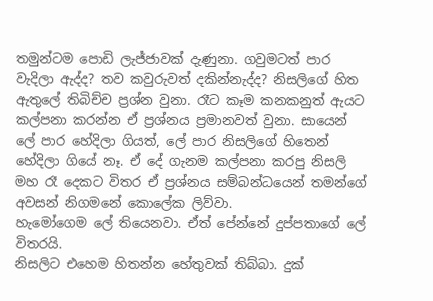තමුන්ටම පොඩි ලැජ්ජාවක් දැණුනා. ගවුමටත් පාර වැදිලා ඇද්ද? තව කවුරුවත් දකින්නැද්ද? නිසලිගේ හිත ඇතුලේ තිබිච්ච ප්‍රශ්න වුනා. රෑට කෑම කනකනුත් ඇයට කල්පනා කරන්න ඒ ප්‍රශ්නය ප්‍රමානවත් වුනා. සායෙන් ලේ පාර හේදිලා ගියත්, ලේ පාර නිසලිගේ හිතෙන් හේදිලා ගියේ නෑ. ඒ දේ ගැනම කල්පනා කරපු නිසලි මහ රෑ දෙකට විතර ඒ ප්‍රශ්නය සම්බන්ධයෙන් තමන්ගේ අවසන් නිගමනේ කොලේක ලිව්වා.
හැමෝගෙම ලේ තියෙනවා. ඒත් පේන්නේ දුප්පතාගේ ලේ විතරයි.
නිසලිට එහෙම හිතන්න හේතුවක් තිබ්බා. දුක්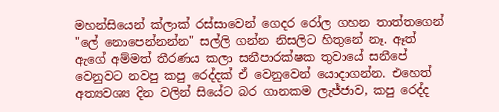මහන්සියෙන් ක්ලාක් රස්සාවෙන් ගෙදර රෝල ගහන තාත්තගෙන් "ලේ නොපෙන්නන්න" සල්ලි ගන්න නිසලිට හිතුනේ නෑ. ඈත් ඇගේ අම්මත් තීරණය කලා සනීපාරක්ෂක තුවායේ සනීපේ වෙනුවට නවපු කපු රෙද්දක් ඒ වෙනුවෙන් යොදාගන්න. එහෙත් අත්‍යවශ්‍ය දින වලින් සියේට බර ගානකම ලැජ්ජාව, කපු රෙද්ද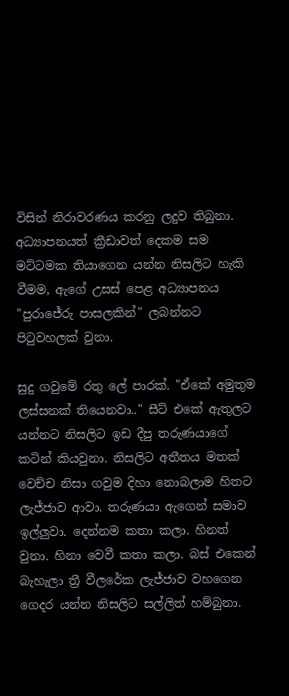විසින් නිරාවරණය කරනු ලදුව තිබුනා. අධ්‍යාපනයත් ක්‍රීඩාවත් දෙකම සම මට්ටමක තියාගෙන යන්න නිසලිට හැකි වීමම, ඇගේ උසස් පෙළ අධ්‍යාපනය "පුරාජේරු පාසලකින්" ලබන්නට පිටුවහලක් වුනා.

සුදු ගවුමේ රතු ලේ පාරක්. "ඒකේ අමුතුම ලස්සනක් තියෙනවා.." සීට් එකේ ඇතුලට යන්නට නිසලිට ඉඩ දීපු තරුණයාගේ කටින් කියවුනා. නිසලිට අතීතය මතක් වෙච්ච නිසා ගවුම දිහා නොබලාම හිතට ලැජ්ජාව ආවා. තරුණයා ඇගෙන් සමාව ඉල්ලුවා. දෙන්නම කතා කලා. හිනත් වුනා. හිනා වෙවී කතා කලා. බස් එකෙන් බැහැලා ත්‍රී වීලරේක ලැජ්ජාව වහගෙන ගෙදර යන්න නිසලිට සල්ලිත් හම්බුනා.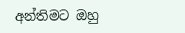අන්තිමට ඔහු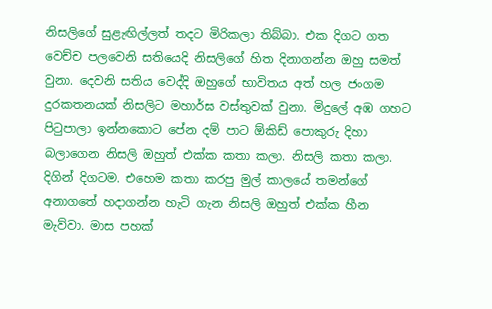නිසලිගේ සුළැඟිල්ලත් තදට මිරිකලා තිබ්බා. එක දිගට ගත වෙච්ච පලවෙනි සතියෙදි නිසලිගේ හිත දිනාගන්න ඔහු සමත් වුනා. දෙවනි සතිය වෙද්දි ඔහුගේ භාවිතය අත් හල ජංගම දුරකතනයක් නිසලිට මහාර්ඝ වස්තුවක් වුනා. මිදුලේ අඹ ගහට පිටුපාලා ඉන්නකොට පේන දම් පාට ඕකිඩ් පොකුරු දිහා බලාගෙන නිසලි ඔහුත් එක්ක කතා කලා. නිසලි කතා කලා. දිගින් දිගටම. එහෙම කතා කරපු මුල් කාලයේ තමන්ගේ අනාගතේ හදාගන්න හැටි ගැන නිසලි ඔහුත් එක්ක හීන මැව්වා. මාස පහක්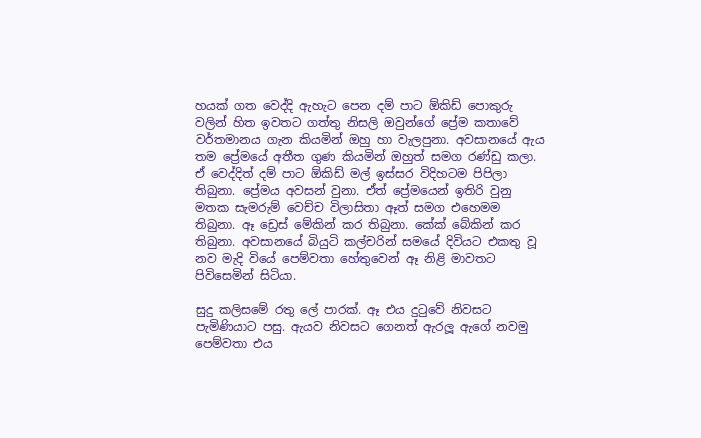හයක් ගත වෙද්දි ඇහැට පෙන දම් පාට ඕකිඩ් පොකුරු වලින් හිත ඉවතට ගත්තු නිසලි ඔවුන්ගේ ප්‍රේම කතාවේ වර්තමානය ගැන කියමින් ඔහු හා වැලපුනා. අවසානයේ ඇය තම ප්‍රේමයේ අතීත ගුණ කියමින් ඔහුත් සමග රණ්ඩු කලා. ඒ වෙද්දිත් දම් පාට ඕකිඩ් මල් ඉස්සර විදිහටම පිපිලා තිබුනා. ප්‍රේමය අවසන් වුනා. ඒත් ප්‍රේමයෙන් ඉතිරි වුනු මතක සැමරුම් වෙච්ච විලාසිතා ඈත් සමග එහෙමම තිබුනා. ඈ ඩ්‍රෙස් මේකින් කර තිබුනා. කේක් බේකින් කර තිබුනා. අවසානයේ බියුටි කල්චරින් සමයේ දිවියට එකතු වූ නව මැදි වියේ පෙම්වතා හේතුවෙන් ඈ නිළි මාවතට පිවිසෙමින් සිටියා.

සුදු කලිසමේ රතු ලේ පාරක්. ඈ එය දුටුවේ නිවසට පැමිණියාට පසු. ඇයව නිවසට ගෙනත් ඇරලූ ඇගේ නවමු පෙම්වතා එය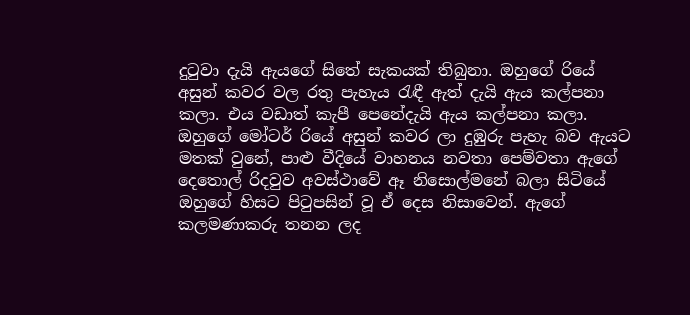දුටුවා දැයි ඇයගේ සිතේ සැකයක් තිබුනා. ඔහුගේ රියේ අසුන් කවර වල රතු පැහැය රැඳී ඇත් දැයි ඇය කල්පනා කලා. එය වඩාත් කැපී පෙනේදැයි ඇය කල්පනා කලා. ඔහුගේ මෝටර් රියේ අසුන් කවර ලා දුඹුරු පැහැ බව ඇයට මතක් වුනේ, පාළු වීදියේ වාහනය නවතා පෙම්වතා ඇගේ දෙතොල් රිදවුව අවස්ථාවේ ඈ නිසොල්මනේ බලා සිටියේ ඔහුගේ හිසට පිටුපසින් වූ ඒ දෙස නිසාවෙන්. ඇගේ කලමණාකරු තනන ලද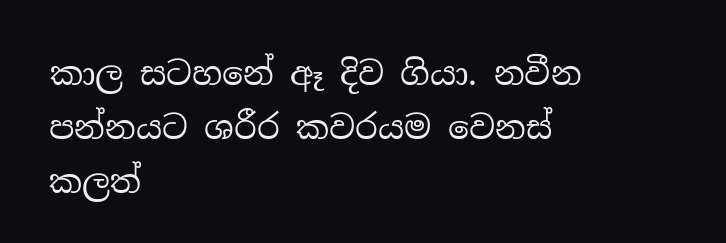කාල සටහනේ ඈ දිව ගියා. නවීන පන්නයට ශරීර කවරයම වෙනස් කලත්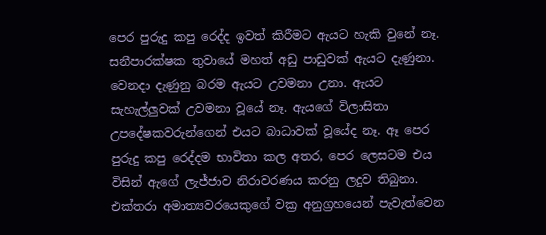පෙර පුරුදු කපු රෙද්ද ඉවත් කිරීමට ඇයට හැකි වුනේ නෑ. සනීපාරක්ෂක තුවායේ මහත් අඩු පාඩුවක් ඇයට දැණුනා. වෙනදා දැණුනු බරම ඇයට උවමනා උනා. ඇයට සැහැල්ලුවක් උවමනා වූයේ නෑ. ඇයගේ විලාසිතා උපදේෂකවරුන්ගෙන් එයට බාධාවක් වූයේද නෑ. ඈ පෙර පුරුදු කපු රෙද්දම භාවිතා කල අතර, පෙර ලෙසටම එය විසින් ඇගේ ලැජ්ජාව නිරාවරණය කරනු ලදුව තිබුනා. එක්තරා අමාත්‍යවරයෙකුගේ වක්‍ර අනුග්‍රහයෙන් පැවැත්වෙන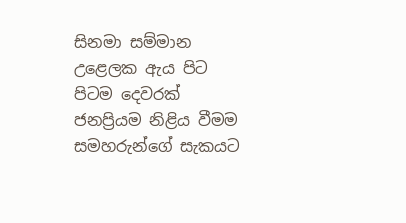සිනමා සම්මාන උළෙලක ඇය පිට පිටම දෙවරක් ජනප්‍රියම නිළිය වීමම සමහරුන්ගේ සැකයට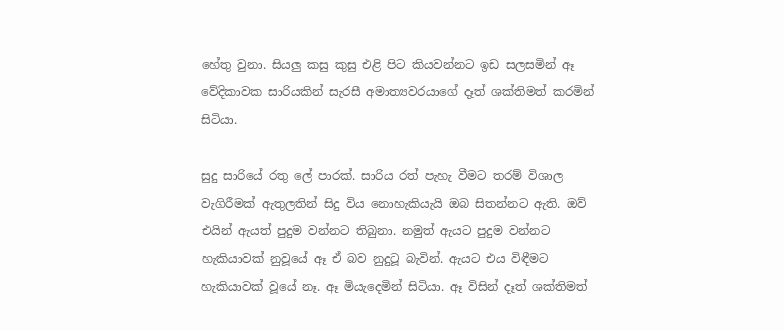හේතු වුනා. සියලු කසු කුසු එළි පිට කියවන්නට ඉඩ සලසමින් ඈ වේදිකාවක සාරියකින් සැරසී අමාත්‍යවරයාගේ දෑත් ශක්තිමත් කරමින් සිටියා.

සුදු සාරියේ රතු ලේ පාරක්. සාරිය රත් පැහැ වීමට තරම් විශාල වැගිරීමක් ඇතුලතින් සිදු විය නොහැකියැයි ඔබ සිතන්නට ඇති. ඔව් එයින් ඇයත් පුදුම වන්නට තිබුනා. නමුත් ඇයට පුදුම වන්නට හැකියාවක් නුවූයේ ඈ ඒ බව නුදුටූ බැවින්. ඇයට එය විඳීමට හැකියාවක් වූයේ නෑ. ඈ මියැදෙමින් සිටියා. ඈ විසින් දෑත් ශක්තිමත්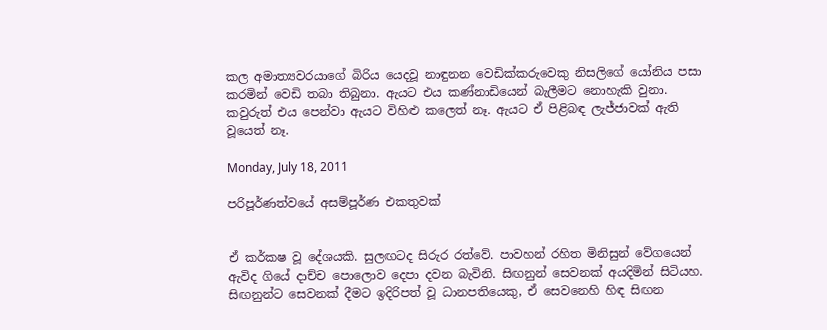කල අමාත්‍යවරයාගේ බිරිය යෙදවූ නාඳුනන වෙඩික්කරුවෙකු නිසලිගේ යෝනිය පසා කරමින් වෙඩි තබා තිබුනා. ඇයට එය කණ්නාඩියෙන් බැලීමට නොහැකි වුනා. කවුරුත් එය පෙන්වා ඇයට විහිළු කලෙත් නෑ. ඇයට ඒ පිළිබඳ ලැජ්ජාවක් ඇති වූයෙත් නෑ.

Monday, July 18, 2011

පරිපූර්ණත්වයේ අසම්පූර්ණ එකතුවක්


ඒ කර්කෂ වූ දේශයකි. සුලඟටද සිරුර රත්වේ. පාවහන් රහිත මිනිසුන් වේගයෙන් ඇවිද ගියේ දාච්ච පොලොව දෙපා දවන බැවිනි. සිඟනුන් සෙවනක් අයදිමින් සිටියහ. සිඟනුන්ට සෙවනක් දීමට ඉදිරිපත් වූ ධානපතියෙකු, ඒ සෙවනෙහි හිඳ සිඟන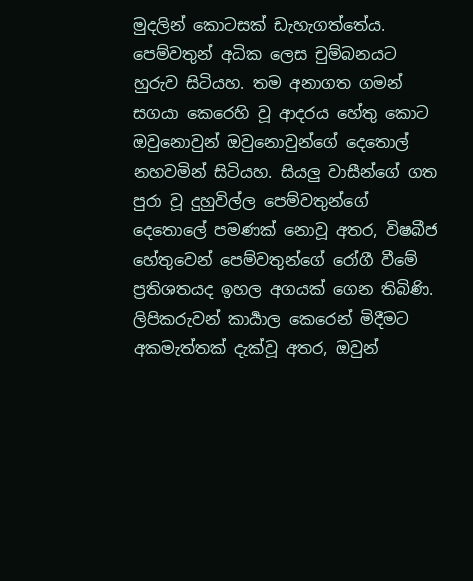මුදලින් කොටසක් ඩැහැගත්තේය. පෙම්වතුන් අධික ලෙස චුම්බනයට හුරුව සිටියහ. තම අනාගත ගමන් සගයා කෙරෙහි වූ ආදරය හේතු කොට ඔවුනොවුන් ඔවුනොවුන්ගේ දෙතොල් නහවමින් සිටියහ. සියලු වාසීන්ගේ ගත පුරා වූ දුහුවිල්ල පෙම්වතුන්ගේ දෙතොලේ පමණක් නොවූ අතර, විෂබීජ හේතුවෙන් පෙම්වතුන්ගේ රෝගී වීමේ ප්‍රතිශතයද ඉහල අගයක් ගෙන තිබිණි. ලිපිකරුවන් කාර්‍යාල කෙරෙන් මිදීමට අකමැත්තක් දැක්වූ අතර, ඔවුන්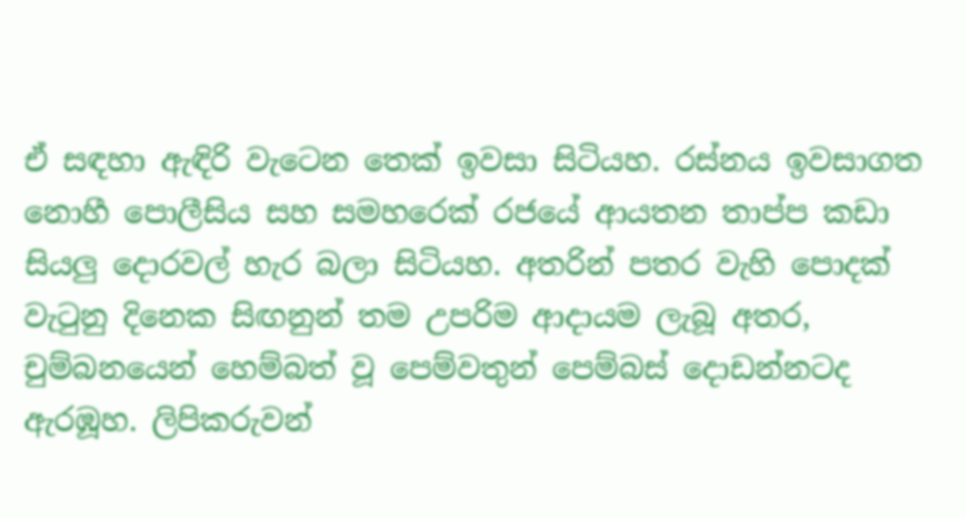ඒ සඳහා ඇඳිරි වැටෙන තෙක් ඉවසා සිටියහ. රස්නය ඉවසාගත නොහී පොලීසිය සහ සමහරෙක් රජයේ ආයතන තාප්ප කඩා සියලු දොරවල් හැර බලා සිටියහ. අතරින් පතර වැහි පොදක් වැටුනු දිනෙක සිඟනුන් තම උපරිම ආදායම ලැබූ අතර, චුම්බනයෙන් හෙම්බත් වූ පෙම්වතුන් පෙම්බස් දොඩන්නටද ඇරඹූහ. ලිපිකරුවන්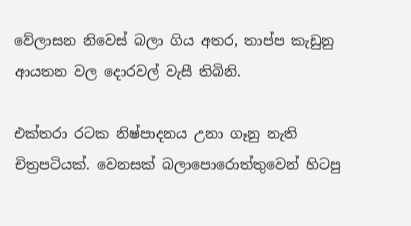වේලාසන නිවෙස් බලා ගිය අතර, තාප්ප කැඩුනු ආයතන වල දොරවල් වැසී තිබිනි.

එක්තරා රටක නිෂ්පාදනය උනා ගෑනු නැති චිත්‍රපටියක්. වෙනසක් බලාපොරොත්තුවෙන් හිටපු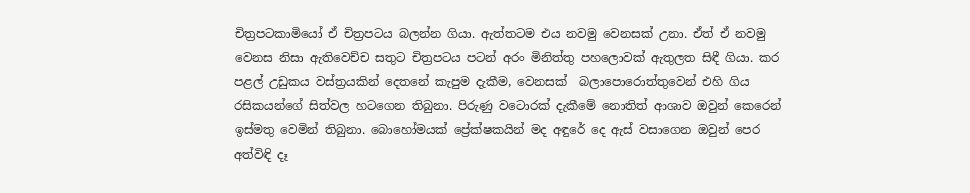චිත්‍රපටකාමියෝ ඒ චිත්‍රපටය බලන්න ගියා. ඇත්තටම එය නවමු වෙනසක් උනා. ඒත් ඒ නවමු වෙනස නිසා ඇතිවෙච්ච සතුට චිත්‍රපටය පටන් අරං මිනිත්තු පහලොවක් ඇතුලත සිඳී ගියා. කර පළල් උඩුකය වස්ත්‍රයකින් දෙතනේ කැපුම දැකීම, වෙනසක්  බලාපොරොත්තුවෙන් එහි ගිය රසිකයන්ගේ සිත්වල හටගෙන තිබුනා. පිරුණු වටොරක් දැකීමේ නොතිත් ආශාව ඔවුන් කෙරෙන් ඉස්මතු වෙමින් තිබුනා. බොහෝමයක් ප්‍රේක්ෂකයින් මද අඳුරේ දෙ ඇස් වසාගෙන ඔවුන් පෙර අත්විඳි දෑ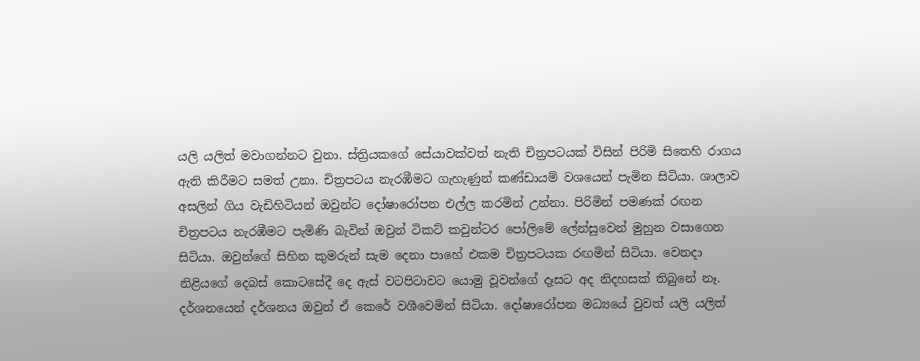යලි යලිත් මවාගන්නට වුනා. ස්ත්‍රියකගේ සේයාවක්වත් නැති චිත්‍රපටයක් විසින් පිරිමි සිතෙහි රාගය ඇති කිරීමට සමත් උනා. චිත්‍රපටය නැරඹීමට ගැහැණුන් කණ්ඩායම් වශයෙන් පැමින සිටියා. ශාලාව අසලින් ගිය වැඩිහිටියන් ඔවුන්ට දෝෂාරෝපන එල්ල කරමින් උන්නා. පිරිමින් පමණක් රඟන චිත්‍රපටය නැරඹීමට පැමිණි බැවින් ඔවුන් ටිකට් කවුන්ටර පෝලිමේ ලේන්සුවෙන් මුහුන වසාගෙන සිටියා. ඔවුන්ගේ සිහින කුමරුන් සැම දෙනා පාහේ එකම චිත්‍රපටයක රඟමින් සිටියා. වෙනදා නිළියගේ දෙබස් කොටසේදී දෙ ඇස් වටපිටාවට යොමු වූවන්ගේ දෑසට අද නිදහසක් තිබුනේ නෑ. දර්ශනයෙන් දර්ශනය ඔවුන් ඒ කෙරේ වශීවෙමින් සිටියා. දෝෂාරෝපන මධ්‍යයේ වුවත් යලි යලිත්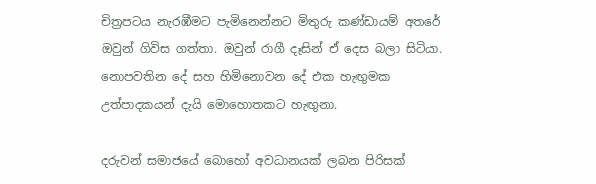චිත්‍රපටය නැරඹීමට පැමිනෙන්නට මිතුරු කණ්ඩායම් අතරේ ඔවුන් ගිවිස ගත්තා. ඔවුන් රාගී දෑසින් ඒ දෙස බලා සිටියා. නොපවතින දේ සහ හිමිනොවන දේ එක හැඟුමක උත්පාදකයන් දැයි මොහොතකට හැඟුනා.

දරුවන් සමාජයේ බොහෝ අවධානයක් ලබන පිරිසක්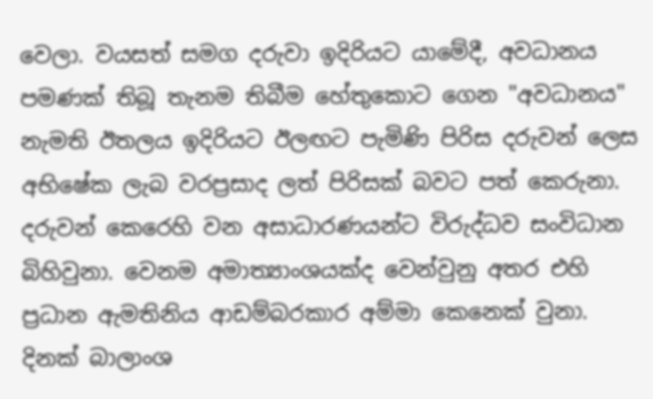වෙලා. වයසත් සමග දරුවා ඉදිරියට යාමේදී, අවධානය පමණක් තිබූ තැනම තිබීම හේතුකොට ගෙන "අවධානය" නැමති ඊතලය ඉදිරියට ඊලඟට පැමිණි පිරිස දරුවන් ලෙස අභිෂේක ලැබ වරප්‍රසාද ලත් පිරිසක් බවට පත් කෙරුනා. දරුවන් කෙරෙහි වන අසාධාරණයන්ට විරුද්ධව සංවිධාන බිහිවුනා. වෙනම අමාත්‍යාංශයක්ද වෙන්වුනු අතර එහි ප්‍රධාන ඇමතිනිය ආඩම්බරකාර අම්මා කෙනෙක් වුනා. දිනක් බාලාංශ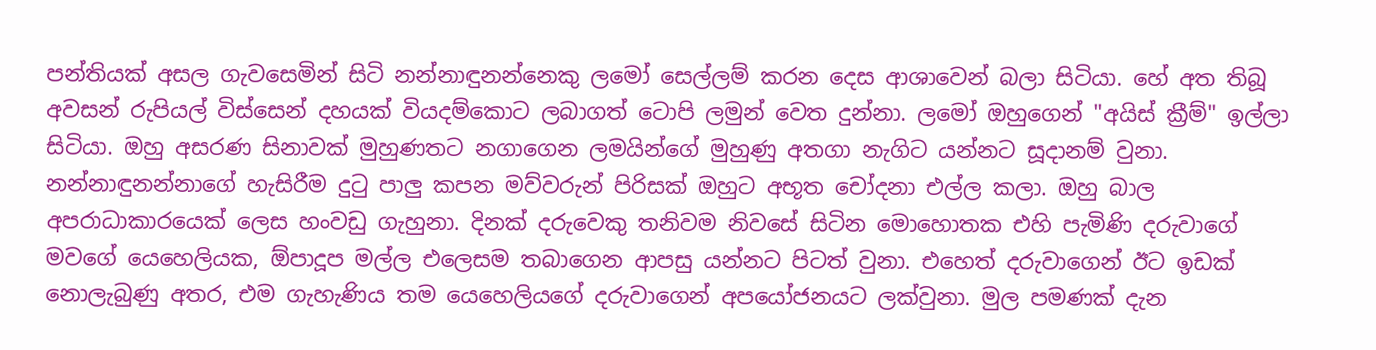පන්තියක් අසල ගැවසෙමින් සිටි නන්නාඳුනන්නෙකු ලමෝ සෙල්ලම් කරන දෙස ආශාවෙන් බලා සිටියා. හේ අත තිබූ අවසන් රුපියල් විස්සෙන් දහයක් වියදම්කොට ලබාගත් ටොපි ලමුන් වෙත දුන්නා. ලමෝ ඔහුගෙන් "අයිස් ක්‍රීම්" ඉල්ලා සිටියා. ඔහු අසරණ සිනාවක් මුහුණතට නගාගෙන ලමයින්ගේ මුහුණු අතගා නැගිට යන්නට සූදානම් වුනා. නන්නාඳුනන්නාගේ හැසිරීම දුටු පාලු කපන මව්වරුන් පිරිසක් ඔහුට අභූත චෝදනා එල්ල කලා. ඔහු බාල අපරාධාකාරයෙක් ලෙස හංවඩු ගැහුනා. දිනක් දරුවෙකු තනිවම නිවසේ සිටින මොහොතක එහි පැමිණි දරුවාගේ මවගේ යෙහෙලියක, ඕපාදූප මල්ල එලෙසම තබාගෙන ආපසු යන්නට පිටත් වුනා. එහෙත් දරුවාගෙන් ඊට ඉඩක් නොලැබුණු අතර, එම ගැහැණිය තම යෙහෙලියගේ දරුවාගෙන් අපයෝජනයට ලක්වුනා. මුල පමණක් දැන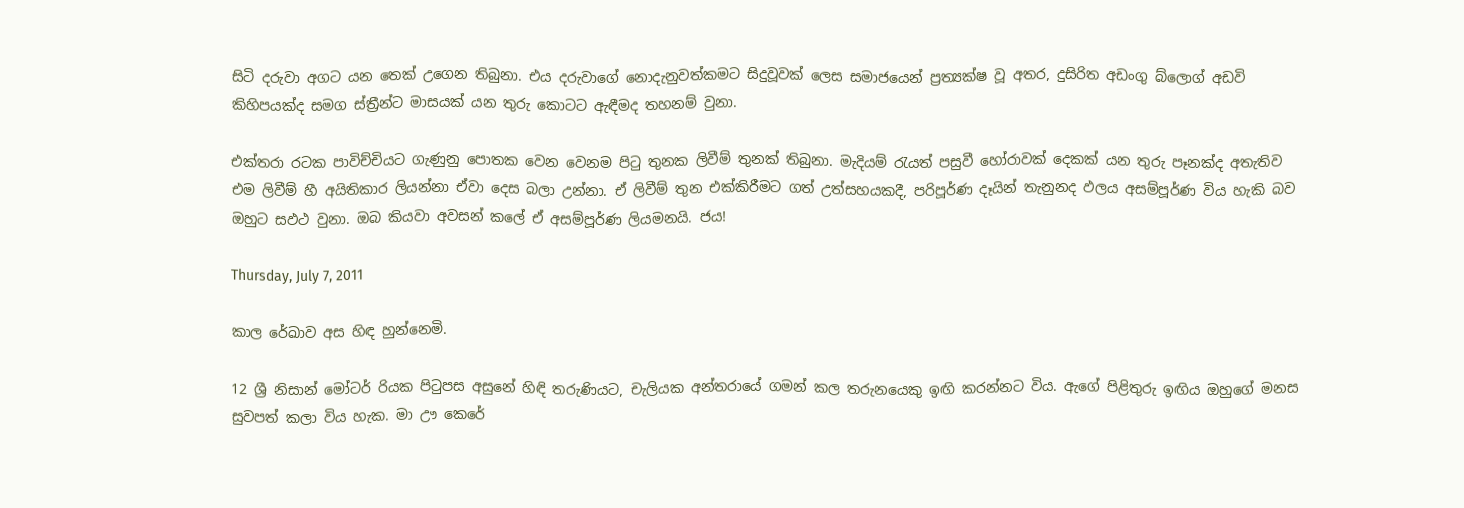සිටි දරුවා අගට යන තෙක් උගෙන තිබුනා. එය දරුවාගේ නොදැනුවත්කමට සිදුවූවක් ලෙස සමාජයෙන් ප්‍රත්‍යක්ෂ වූ අතර, දුසිරිත අඩංගු බ්ලොග් අඩවි කිහිපයක්ද සමග ස්ත්‍රීන්ට මාසයක් යන තුරු කොටට ඇඳීමද තහනම් වුනා.

එක්තරා රටක පාවිච්චියට ගැණුනු පොතක වෙන වෙනම පිටු තුනක ලිවීම් තුනක් තිබුනා. මැදියම් රැයත් පසුවී හෝරාවක් දෙකක් යන තුරු පෑනක්ද අතැතිව එම ලිවීම් හී අයිතිකාර ලියන්නා ඒවා දෙස බලා උන්නා. ඒ ලිවීම් තුන එක්කිරීමට ගත් උත්සහයකදී, පරිපූර්ණ දෑයින් තැනුනද ඵලය අසම්පූර්ණ විය හැකි බව ඔහුට සඵථ වුනා. ඔබ කියවා අවසන් කලේ ඒ අසම්පූර්ණ ලියමනයි. ජය!

Thursday, July 7, 2011

කාල රේඛාව අස හිඳ හුන්නෙමි.

12 ශ්‍රී නිසාන් මෝටර් රියක පිටුපස අසුනේ හිඳි තරුණියට, චැලියක අන්තරායේ ගමන් කල තරුනයෙකු ඉඟි කරන්නට විය. ඇගේ පිළිතුරු ඉඟිය ඔහුගේ මනස සුවපත් කලා විය හැක. මා ඌ කෙරේ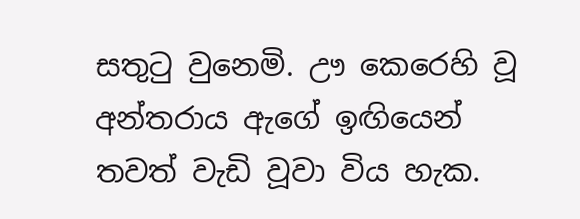සතුටු වුනෙමි. ඌ කෙරෙහි වූ අන්තරාය ඇගේ ඉඟියෙන් තවත් වැඩි වූවා විය හැක.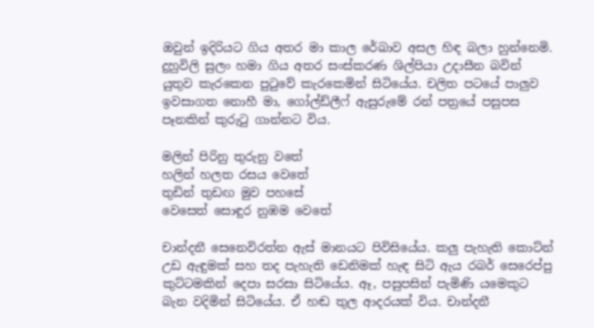ඔවුන් ඉදිරියට ගිය අතර මා කාල රේඛාව අසල හිඳ බලා හුන්නෙමි. දුහුවිලි සුලං හමා ගිය අතර සංස්කරණ ශිල්පියා උදාසීන බවින් යුතුව කැරකෙන පුටුවේ කැරකෙමින් සිටියේය. චලිත පටයේ පාලුව ඉවසාගත නොහී මා, ගෝල්ඩ්ලීෆ් ඇසුරුමේ රන් පත්‍රයේ පසුපස පෑනකින් කුරුටු ගාන්නට විය.

මලින් පිරිනු තුරුනු වතේ
හලින් හලත රසය වෙතේ
තුඩින් තුඩඟ මුව පහසේ
වෙසෙත් සොඳුර නුඹම වෙතේ

චාන්දනී සෙනෙවිරත්න ඇස් මානයට පිවිසියේය. කලු පැහැති කොට්න් උඩ ඇඳුමක් සහ තද පැහැති ඩෙනිමක් හැඳ සිටි ඇය රබර් සෙරෙප්පු කුට්ටමකින් දෙපා සරසා සිටියේය. ඈ, පසුපසින් පැමිණි යමෙකුට බැන වදිමින් සිටියේය. ඒ හඬ තුල ආදරයක් විය. චාන්දනී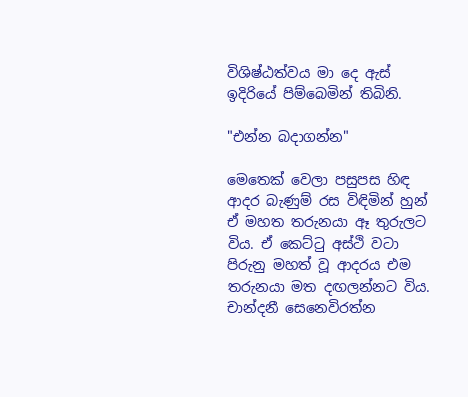විශිෂ්ඨත්වය මා දෙ ඇස් ඉදිරියේ පිම්බෙමින් තිබිනි.

"එන්න බදාගන්න"

මෙතෙක් වෙලා පසුපස හිඳ ආදර බැණුම් රස විඳිමින් හුන් ඒ මහත තරුනයා ඈ තුරුලට විය. ඒ කෙට්ටු අස්ථි වටා පිරුනු මහත් වූ ආදරය එම තරුනයා මත දඟලන්නට විය. චාන්දනී සෙනෙවිරත්න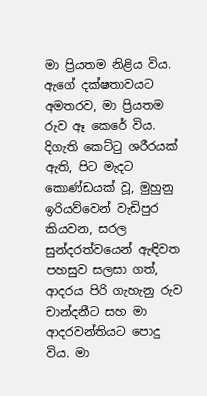මා ප්‍රියතම නිළිය විය.  ඇගේ දක්ෂතාවයට අමතරව, මා ප්‍රියතම රුව ඈ කෙරේ විය. දිගැති කෙට්ටු ශරීරයක් ඇති, පිට මැදට කොණ්ඩයක් වූ, මුහුනු ඉරියව්වෙන් වැඩිපුර කියවන, සරල සුන්දරත්වයෙන් ඇඳිවත පහසුව සලසා ගත්, ආදරය පිරි ගැහැනු රුව චාන්දනීට සහ මා ආදරවන්තියට පොදු විය. මා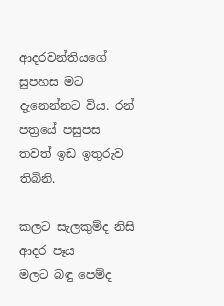ආදරවන්තියගේ සුපහස මට දැනෙන්නට විය. රන් පත්‍රයේ පසුපස තවත් ඉඩ ඉතුරුව තිබිනි.

කලට සැලකුම්ද නිසි ආදර පෑය
මලට බඳු පෙම්ද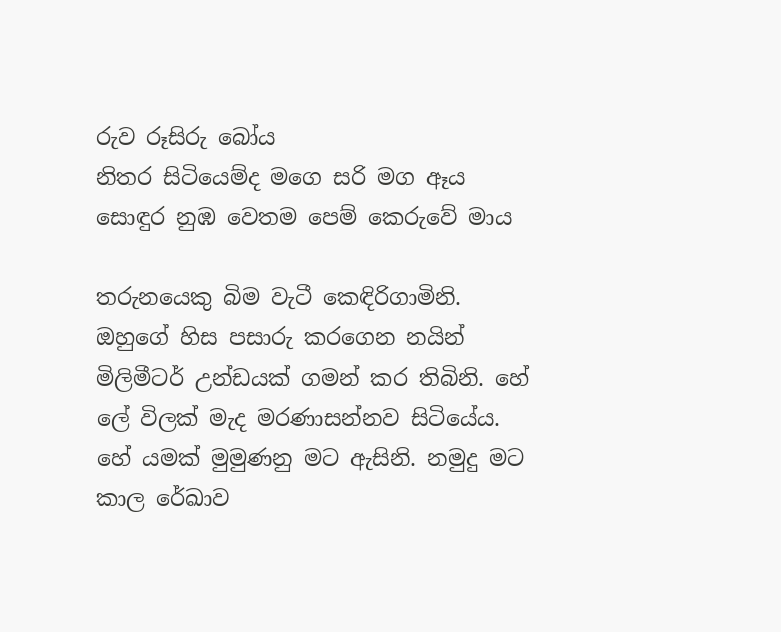රුව රූසිරු බෝය
නිතර සිටියෙම්ද මගෙ සරි මග ඈය
සොඳුර නුඹ වෙතම පෙම් කෙරුවේ මාය

තරුනයෙකු බිම වැටී කෙඳිරිගාමිනි. ඔහුගේ හිස පසාරු කරගෙන නයින් මිලිමීටර් උන්ඩයක් ගමන් කර තිබිනි. හේ ලේ විලක් මැද මරණාසන්නව සිටියේය. හේ යමක් මුමුණනු මට ඇසිනි. නමුදු මට කාල රේඛාව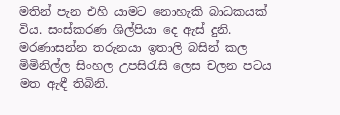මතින් පැන එහි යාමට නොහැකි බාධකයක් විය. සංස්කරණ ශිල්පියා දෙ ඇස් දුනි. මරණාසන්න තරුනයා ඉතාලි බසින් කල මිමිනිල්ල සිංහල උපසිරැසි ලෙස චලන පටය මත ඇඳී තිබිනි.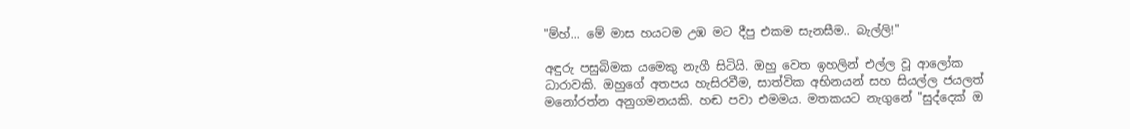"ම්හ්... මේ මාස හයටම උඹ මට දීපු එකම සැනසීම.. බැල්ලි!"

අඳුරු පසුබිමක යමෙකු නැගී සිටියි. ඔහු වෙත ඉහලින් එල්ල වූ ආලෝක ධාරාවකි. ඔහුගේ අතපය හැසිරවීම, සාත්වික අභිනයන් සහ සියල්ල ජයලත් මනෝරත්න අනුගමනයකි. හඬ පවා එමමය. මතකයට නැගුනේ "සුද්දෙක් ඔ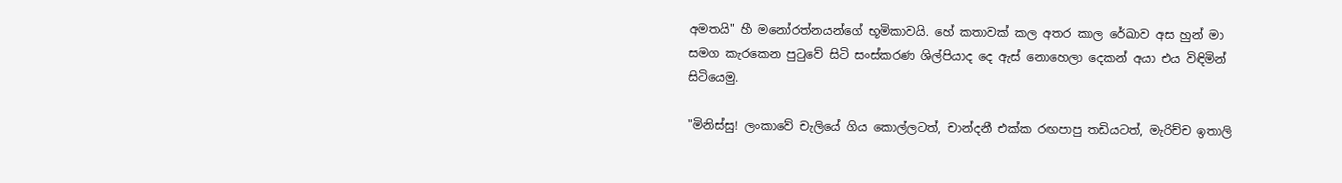අමතයි" හී මනෝරත්නයන්ගේ භූමිකාවයි. හේ කතාවක් කල අතර කාල රේඛාව අස හුන් මා සමග කැරකෙන පුටුවේ සිටි සංස්කරණ ශිල්පියාද දෙ ඇස් නොහෙලා දෙකන් අයා එය විඳිමින් සිටියෙමු.

"මිනිස්සු! ලංකාවේ චැලියේ ගිය කොල්ලටත්, චාන්දනී එක්ක රඟපාපු තඩියටත්, මැරිච්ච ඉතාලි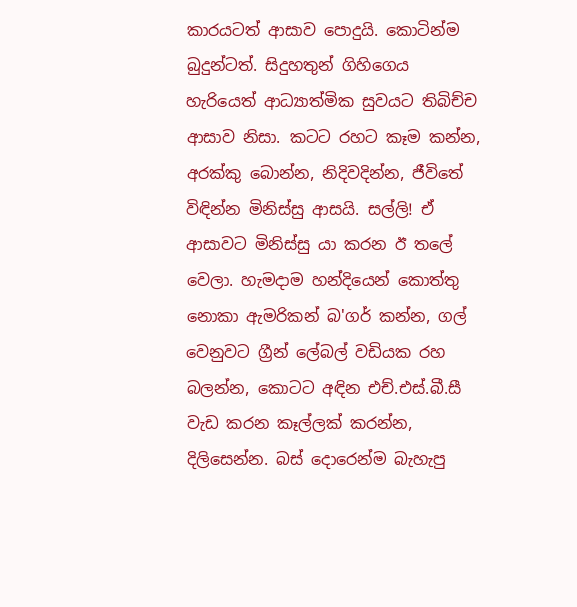කාරයටත් ආසාව පොදුයි. කොටින්ම බුදුන්ටත්. සිදුහතුන් ගිහිගෙය හැරියෙත් ආධ්‍යාත්මික සුවයට තිබිච්ච ආසාව නිසා. කටට රහට කෑම කන්න, අරක්කු බොන්න, නිදිවදින්න, ජීවිතේ විඳින්න මිනිස්සු ආසයි. සල්ලි! ඒ ආසාවට මිනිස්සු යා කරන ඊ තලේ වෙලා. හැමදාම හන්දියෙන් කොත්තු නොකා ඇමරිකන් බ'ගර් කන්න, ගල් වෙනුවට ග්‍රීන් ලේබල් වඩියක රහ බලන්න, කොටට අඳින එච්.එස්.බී.සී වැඩ කරන කෑල්ලක් කරන්න, දිලිසෙන්න. බස් දොරෙන්ම බැහැපු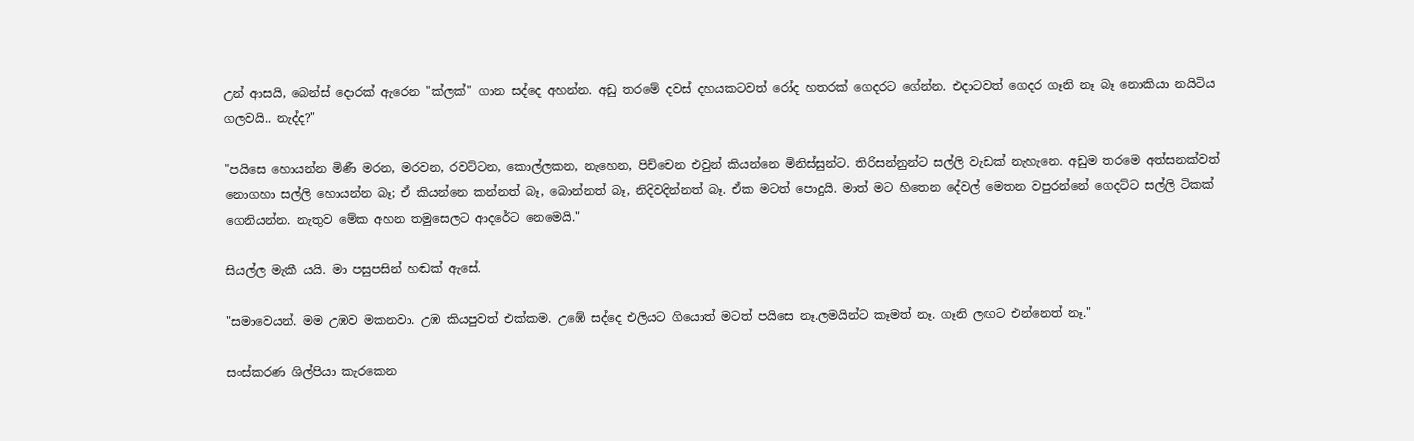උන් ආසයි, බෙන්ස් දොරක් ඇරෙන "ක්ලක්" ගාන සද්දෙ අහන්න. අඩු තරමේ දවස් දහයකටවත් රෝද හතරක් ගෙදරට ගේන්න. එදාටවත් ගෙදර ගෑනි නෑ බෑ නොකියා නයිටිය ගලවයි.. නැද්ද?"

"පයිසෙ හොයන්න මිණී මරන, මරවන, රවට්ටන, කොල්ලකන, නැහෙන, පිච්චෙන එවුන් කියන්නෙ මිනිස්සුන්ට. තිරිසන්නුන්ට සල්ලි වැඩක් නැහැනෙ. අඩුම තරමෙ අත්සනක්වත් නොගහා සල්ලි හොයන්න බෑ; ඒ කියන්නෙ කන්නත් බෑ, බොන්නත් බෑ, නිදිවදින්නත් බෑ. ඒක මටත් පොදුයි. මාත් මට හිතෙන දේවල් මෙතන වපුරන්නේ ගෙදට්ට සල්ලි ටිකක් ගෙනියන්න. නැතුව මේක අහන තමුසෙලට ආදරේට නෙමෙයි."

සියල්ල මැකී යයි. මා පසුපසින් හඬක් ඇසේ.

"සමාවෙයන්. මම උඹව මකනවා. උඹ කියපුවත් එක්කම. උඹේ සද්දෙ එලියට ගියොත් මටත් පයිසෙ නෑ.ලමයින්ට කෑමත් නෑ. ගෑනි ලඟට එන්නෙත් නෑ."

සංස්කරණ ශිල්පියා කැරකෙන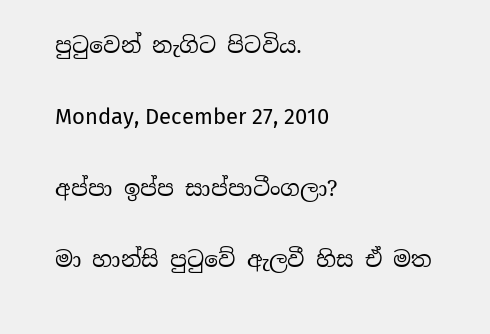පුටුවෙන් නැගිට පිටවිය.

Monday, December 27, 2010

අප්පා ඉප්ප සාප්පාටීංගලා?

මා හාන්සි පුටුවේ ඇලවී හිස ඒ මත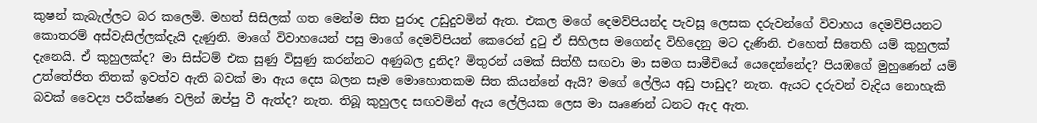කුෂන් කැබැල්ලට බර කලෙමි. මහත් සිසිලක් ගත මෙන්ම සිත පුරාද උඩුදුවමින් ඇත. එකල මගේ දෙමව්පියන්ද පැවසූ ලෙසක දරුවන්ගේ විවාහය දෙමව්පියනට කොතරම් අස්වැසිල්ලක්දැයි දැණුනි. මාගේ විවාහයෙන් පසු මාගේ දෙමව්පියන් කෙරෙන් දුටු ඒ සිහිලස මගෙන්ද විහිදෙනු මට දැණිනි. එහෙත් සිතෙහි යම් කුහුලක් දැනෙයි. ඒ කුහුලක්ද? මා සිස්ටම් එක සුණු විසුණු කරන්නට අණුබල දුනිද? මිතුරන් යමක් සිත්හී සඟවා මා සමග සාමීචියේ යෙදෙන්නේද? පියඹගේ මුහුණෙන් යම් උත්තේජිත තිතක් ඉවත්ව ඇති බවක් මා ඇය දෙස බලන සෑම මොහොතකම සිත කියන්නේ ඇයි? මගේ ලේලිය අඩු පාඩුද? නැත. ඇයට දරුවන් වැදිය නොහැකි බවක් වෛද්‍ය පරීක්ෂණ වලින් ඔප්පු වී ඇත්ද? නැත. තිබූ කුහුලද සඟවමින් ඇය ලේලියක ලෙස මා ඍණෙන් ධනට ඇද ඇත.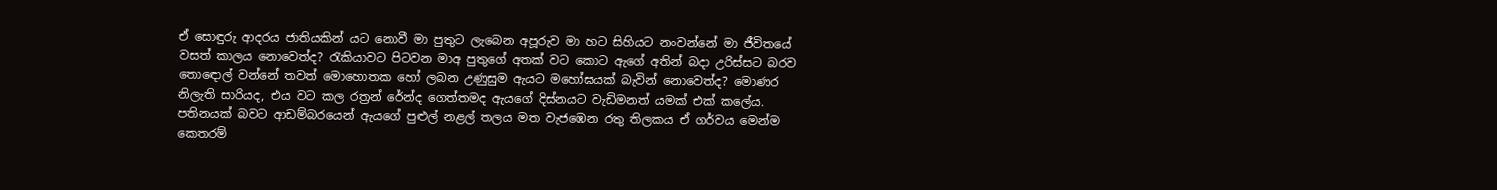ඒ සොඳුරු ආදරය ජාතියකින් යට නොවී මා පුතුට ලැබෙන අපූරුව මා හට සිහියට නංවන්නේ මා ජීවිතයේ වසත් කාලය නොවෙත්ද? රැකියාවට පිටවන මාඅ පුතුගේ අතක් වට කොට ඇගේ අතින් බදා උරිස්සට බරව තොඳොල් වන්නේ තවත් මොහොතක හෝ ලබන උණුසුම ඇයට මහෝඝයක් බැවින් නොවෙත්ද? මොණර නිලැති සාරියද, එය වට කල රත්‍රන් රේන්ද ගෙත්තමද ඇයගේ දිස්නයට වැඩිමනත් යමක් එක් කලේය. පතිනයක් බවට ආඩම්බරයෙන් ඇයගේ පුළුල් නළල් තලය මත වැජඹෙන රතු තිලකය ඒ ගර්වය මෙන්ම කෙතරම්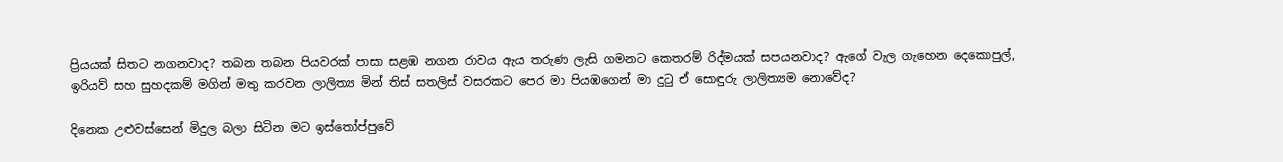ප්‍රියයක් සිතට නගනවාද? තබන තබන පියවරක් පාසා සළඹ නගන රාවය ඇය තරුණ ලැසි ගමනට කෙතරම් රිද්මයක් සපයනවාද? ඇගේ වැල ගැහෙන දෙකොපුල්, ඉරියව් සහ සුහදකම් මගින් මතු කරවන ලාලිත්‍ය මින් තිස් සතලිස් වසරකට පෙර මා පියඹගෙන් මා දුටු ඒ සොඳුරු ලාලිත්‍යම නොවේද?

දිනෙක උළුවස්සෙන් මිදුල බලා සිටින මට ඉස්තෝප්පුවේ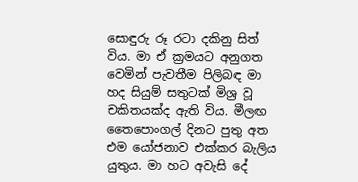සොඳුරු රූ රටා දකිනු සිත් විය. මා ඒ ක්‍රමයට අනුගත වෙමින් පැවතීම පිලිබඳ මා හද සියුම් සතුටක් මිශ්‍ර වූ චකිතයක්ද ඇති විය. මීලඟ තෛපොංගල් දිනට පුතු අත එම යෝජනාව එක්කර බැලිය යුතුය. මා හට අවැසි දේ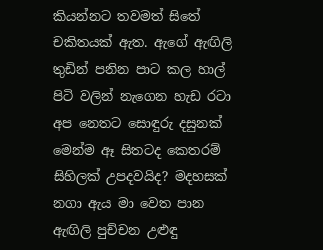කියන්නට තවමත් සිතේ චකිතයක් ඇත. ඇගේ ඇඟිලි තුඩින් පනින පාට කල හාල් පිටි වලින් නැගෙන හැඩ රටා අප නෙතට සොඳුරු දසුනක් මෙන්ම ඈ සිතටද කෙතරම් සිහිලක් උපදවයිද? මදහසක් නගා ඇය මා වෙත පාන ඇඟිලි පුච්චන උළුඳු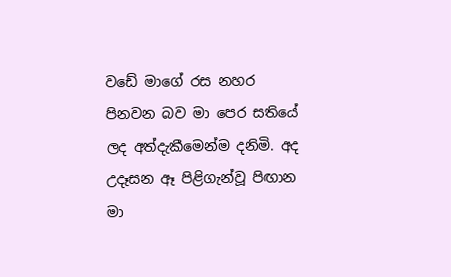වඩේ මාගේ රස නහර පිනවන බව මා පෙර සතියේ ලද අත්දැකීමෙන්ම දනිමි. අද උදෑසන ඈ පිළිගැන්වූ පිඟාන මා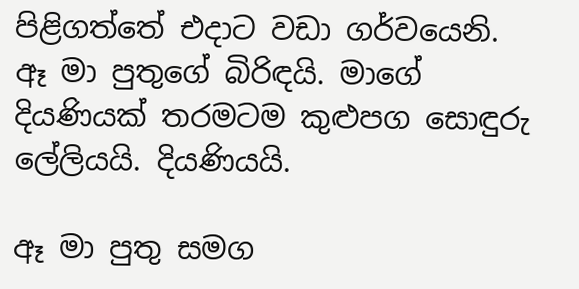පිළිගත්තේ එදාට වඩා ගර්වයෙනි. ඈ මා පුතුගේ බිරිඳයි. මාගේ දියණියක් තරමටම කුළුපග සොඳුරු ලේලියයි. දියණියයි.

ඈ මා පුතු සමග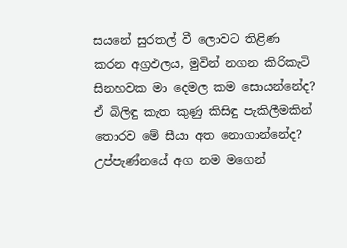සයනේ සුරතල් වී ලොවට තිළිණ කරන අග්‍රඵලය, මුවින් නගන කිරිකැටි සිනහවක මා දෙමල කම සොයන්නේද? ඒ බිලිඳු කැත කුණු කිසිඳු පැකිලීමකින් තොරව මේ සීයා අත නොගාන්නේද? උප්පැණ්නයේ අග නම මගෙන්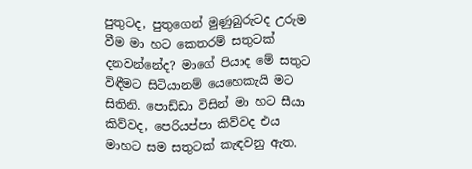පුතුටද, පුතුගෙන් මුණුබුරුටද උරුම වීම මා හට කෙතරම් සතුටක් දනවන්නේද? මාගේ පියාද මේ සතුට විඳීමට සිටියානම් යෙහෙකැයි මට සිතිනි. පොඩ්ඩා විසින් මා හට සීයා කිව්වද, පෙරියප්පා කිව්වද එය මාහට සම සතුටක් කැඳවනු ඇත.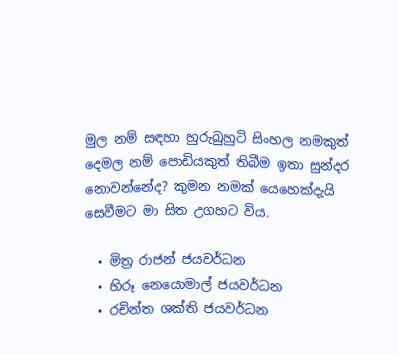මුල නම් සඳහා හුරුබුහුටි සිංහල නමකුත් දෙමල නම් පොඩියකුත් තිබීම ඉතා සුන්දර නොවන්නේද? කුමන නමක් යෙහෙක්දැයි සෙවීමට මා සිත උගහට විය.

  • මිත්‍ර රාජන් ජයවර්ධන
  • හිරූ නෙයොමාල් ජයවර්ධන
  • රචින්ත ශක්ති ජයවර්ධන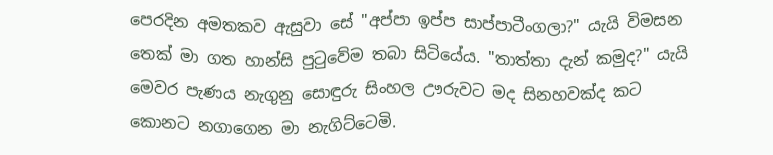පෙරදින අමතකව ඇසුවා සේ "අප්පා ඉප්ප සාප්පාටීංගලා?" යැයි විමසන තෙක් මා ගත හාන්සි පුටුවේම තබා සිටියේය. "තාත්තා දැන් කමුද?" යැයි මෙවර පැණය නැගුනු සොඳුරු සිංහල ඌරුවට මද සිනහවක්ද කට කොනට නගාගෙන මා නැගිට්ටෙමි.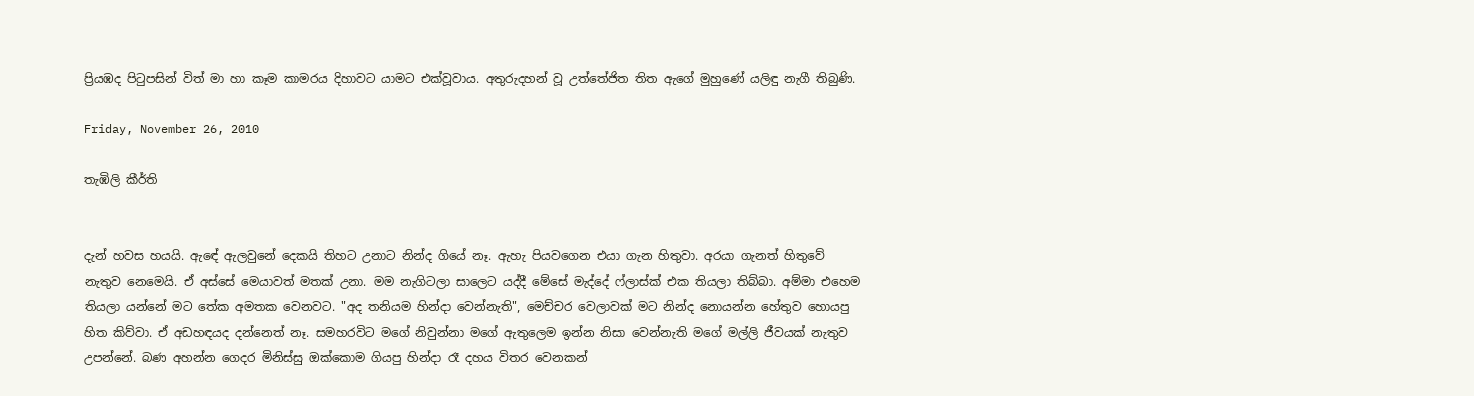ප්‍රියඹද පිටුපසින් විත් මා හා කෑම කාමරය දිහාවට යාමට එක්වූවාය. අතුරුදහන් වූ උත්තේජිත තිත ඇගේ මුහුණේ යලිඳු නැගී තිබුණි.

Friday, November 26, 2010

තැඹිලි කීර්ති


දැන් හවස හයයි. ඇඳේ ඇලවුනේ දෙකයි තිහට උනාට නින්ද ගියේ නෑ. ඇහැ පියවගෙන එයා ගැන හිතුවා. අරයා ගැනත් හිතුවේ නැතුව නෙමෙයි. ඒ අස්සේ මෙයාවත් මතක් උනා. මම නැගිටලා සාලෙට යද්දී මේසේ මැද්දේ ෆ්ලාස්ක් එක තියලා තිබ්බා. අම්මා එහෙම තියලා යන්නේ මට තේක අමතක වෙනවට. "අද තනියම හින්දා වෙන්නැති", මෙච්චර වෙලාවක් මට නින්ද නොයන්න හේතුව හොයපු හිත කිව්වා. ඒ අඩහඳයද දන්නෙත් නෑ. සමහරවිට මගේ නිවුන්නා මගේ ඇතුලෙම ඉන්න නිසා වෙන්නැති මගේ මල්ලි ජීවයක් නැතුව උපන්නේ. බණ අහන්න ගෙදර මිනිස්සු ඔක්කොම ගියපු හින්දා රෑ දහය විතර වෙනකන්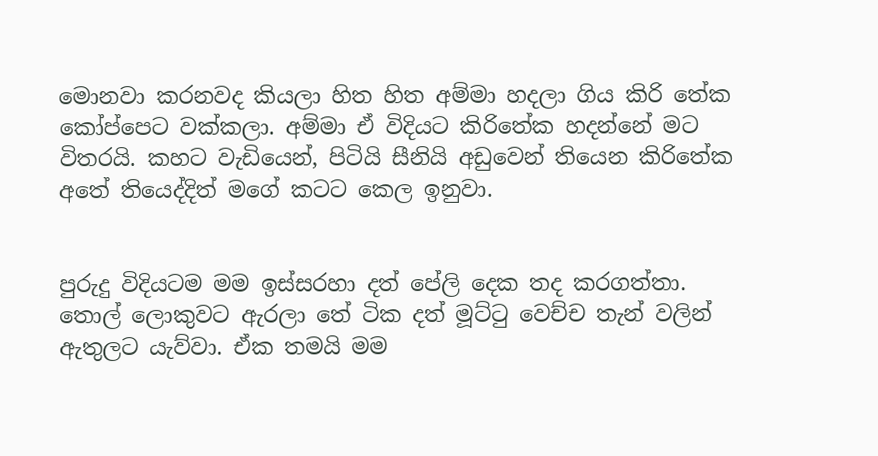මොනවා කරනවද කියලා හිත හිත අම්මා හදලා ගිය කිරි තේක කෝප්පෙට වක්කලා. අම්මා ඒ විදියට කිරිතේක හදන්නේ මට විතරයි. කහට වැඩියෙන්, පිටියි සීනියි අඩුවෙන් තියෙන කිරිතේක අතේ තියෙද්දිත් මගේ කටට කෙල ඉනුවා.


පුරුදු විදියටම මම ඉස්සරහා දත් පේලි දෙක තද කරගත්තා. තොල් ලොකුවට ඇරලා තේ ටික දත් මූට්ටු වෙච්ච තැන් වලින් ඇතුලට යැව්වා. ඒක තමයි මම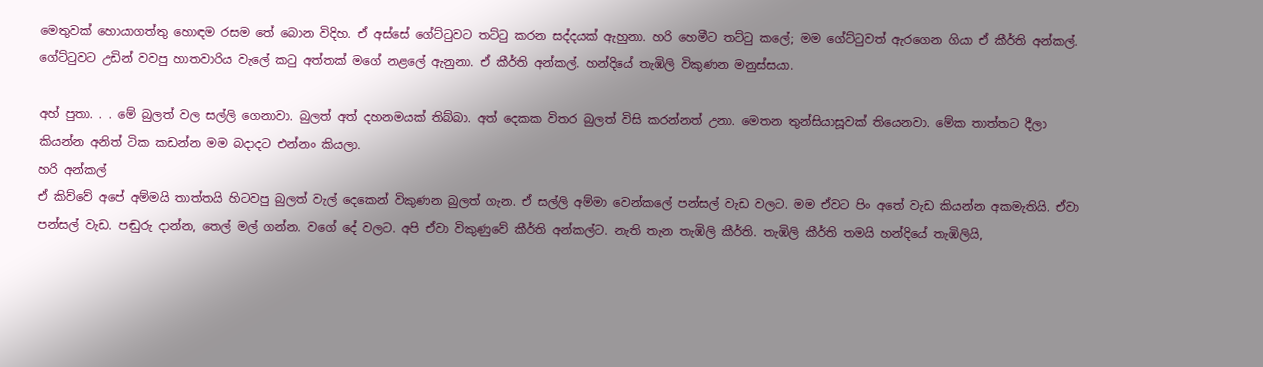මෙතුවක් හොයාගත්තු හොඳම රසම තේ බොන විදිහ. ඒ අස්සේ ගේට්ටුවට තට්ටු කරන සද්දයක් ඇහුනා. හරි හෙමීට තට්ටු කලේ; මම ගේට්ටුවත් ඇරගෙන ගියා ඒ කීර්ති අන්කල්. ගේට්ටුවට උඩින් වවපු හාතවාරිය වැලේ කටු අත්තක් මගේ නළලේ ඇනුනා. ඒ කීර්ති අන්කල්. හන්දියේ තැඹිලි විකුණන මනුස්සයා.

අහ් පුතා. . . මේ බුලත් වල සල්ලි ගෙනාවා. බුලත් අත් දහනමයක් තිබ්බා. අත් දෙකක විතර බුලත් විසි කරන්නත් උනා. මෙතන තුන්සියාසූවක් තියෙනවා. මේක තාත්තට දීලා කියන්න අනිත් ටික කඩන්න මම බදාදට එන්නං කියලා.
හරි අන්කල්
ඒ කිව්වේ අපේ අම්මයි තාත්තයි හිටවපු බුලත් වැල් දෙකෙන් විකුණන බුලත් ගැන. ඒ සල්ලි අම්මා වෙන්කලේ පන්සල් වැඩ වලට. මම ඒවට පිං අතේ වැඩ කියන්න අකමැතියි. ඒවා පන්සල් වැඩ. පඬුරු දාන්න, තෙල් මල් ගන්න. වගේ දේ වලට. අපි ඒවා විකුණුවේ කීර්ති අන්කල්ට. නැති තැන තැඹිලි කීර්ති. තැඹිලි කීර්ති තමයි හන්දියේ තැඹිලියි,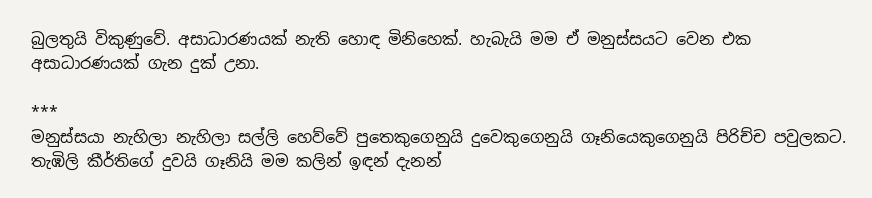බුලතුයි විකුණුවේ. අසාධාරණයක් නැති හොඳ මිනිහෙක්. හැබැයි මම ඒ මනුස්සයට වෙන එක අසාධාරණයක් ගැන දුක් උනා.

***
මනුස්සයා නැහිලා නැහිලා සල්ලි හෙව්වේ පුතෙකුගෙනුයි දුවෙකුගෙනුයි ගෑනියෙකුගෙනුයි පිරිච්ච පවුලකට. තැඹිලි කීර්තිගේ දුවයි ගෑනියි මම කලින් ඉඳන් දැනන්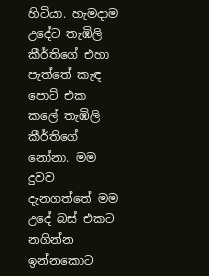හිටියා. හැමදාම උදේට තැඹිලි කීර්තිගේ එහා පැත්තේ කැඳ පොට් එක කලේ තැඹිලි කීර්තිගේ නෝනා. මම දුවව දැනගත්තේ මම උදේ බස් එකට නගින්න ඉන්නකොට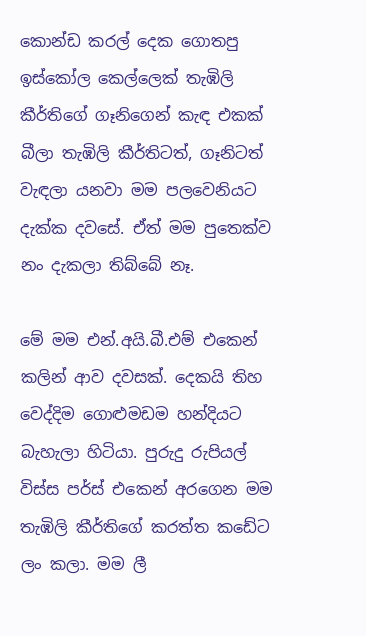කොන්ඩ කරල් දෙක ගොතපු ඉස්කෝල කෙල්ලෙක් තැඹිලි කීර්තිගේ ගෑනිගෙන් කැඳ එකක් බීලා තැඹිලි කීර්තිටත්, ගෑනිටත් වැඳලා යනවා මම පලවෙනියට දැක්ක දවසේ. ඒත් මම පුතෙක්ව නං දැකලා තිබ්බේ නෑ.

මේ මම එන්.අයි.බී.එම් එකෙන් කලින් ආව දවසක්. දෙකයි තිහ වෙද්දිම ගොළුමඩම හන්දියට බැහැලා හිටියා. පුරුදු රුපියල් විස්ස පර්ස් එකෙන් අරගෙන මම තැඹිලි කීර්තිගේ කරත්ත කඩේට ලං කලා. මම ලී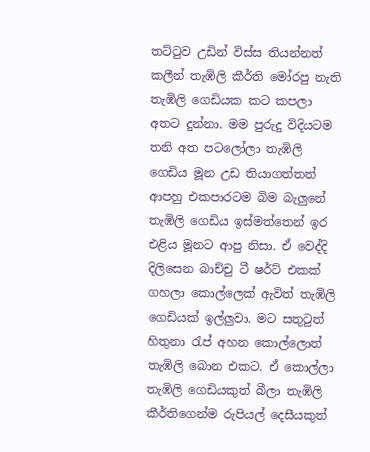තට්ටුව උඩින් විස්ස තියන්නත් කලීන් තැඹිලි කීර්ති මෝරපු නැති තැඹිලි ගෙඩියක කට කපලා අතට දුන්නා. මම පුරුදු විදියටම තනි අත පටලෝලා තැඹිලි ගෙඩිය මූන උඩ තියාගත්තත් ආපහු එකපාරටම බිම බැලුනේ තැඹිලි ගෙඩිය ඉස්මත්තෙන් ඉර එළිය මූනට ආපු නිසා. ඒ වෙද්දි දිලිසෙන බාච්චු ටී ෂර්ට් එකක් ගහලා කොල්ලෙක් ඇවිත් තැඹිලි ගෙඩියක් ඉල්ලුවා. මට සතුටුත් හිතුනා රැප් අහන කොල්ලොත් තැඹිලි බොන එකට. ඒ කොල්ලා තැඹිලි ගෙඩියකුත් බීලා තැඹිලි කීර්තිගෙන්ම රුපියල් දෙසීයකුත්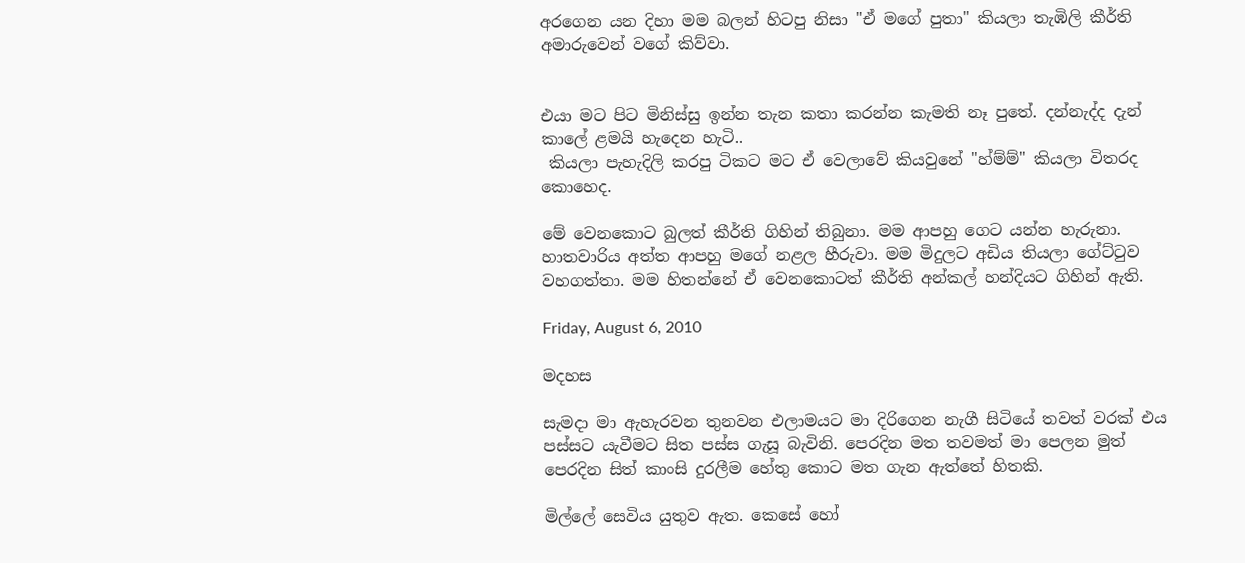අරගෙන යන දිහා මම බලන් හිටපු නිසා "ඒ මගේ පුතා" කියලා තැඹිලි කීර්ති අමාරුවෙන් වගේ කිව්වා.


එයා මට පිට මිනිස්සු ඉන්න තැන කතා කරන්න කැමති නෑ පුතේ. දන්නැද්ද දැන් කාලේ ළමයි හැදෙන හැටි..
 කියලා පැහැදිලි කරපු ටිකට මට ඒ වෙලාවේ කියවුනේ "හ්ම්ම්" කියලා විතරද කොහෙද.

මේ වෙනකොට බුලත් කීර්ති ගිහින් තිබුනා. මම ආපහු ගෙට යන්න හැරුනා. හාතවාරිය අත්ත ආපහු මගේ නළල හීරුවා. මම මිදුලට අඩිය තියලා ගේට්ටුව වහගත්තා. මම හිතන්නේ ඒ වෙනකොටත් කීර්ති අන්කල් හන්දියට ගිහින් ඇති.

Friday, August 6, 2010

මදහස

සැමදා මා ඇහැරවන තුනවන එලාමයට මා දිරිගෙන නැගී සිටියේ තවත් වරක් එය පස්සට යැවීමට සිත පස්ස ගැසූ බැවිනි. පෙරදින මත තවමත් මා පෙලන මුත් පෙරදින සිත් කාංසි දුරලීම හේතු කොට මත ගැන ඇත්තේ හිතකි.

මිල්ලේ සෙවිය යුතුව ඇත. කෙසේ හෝ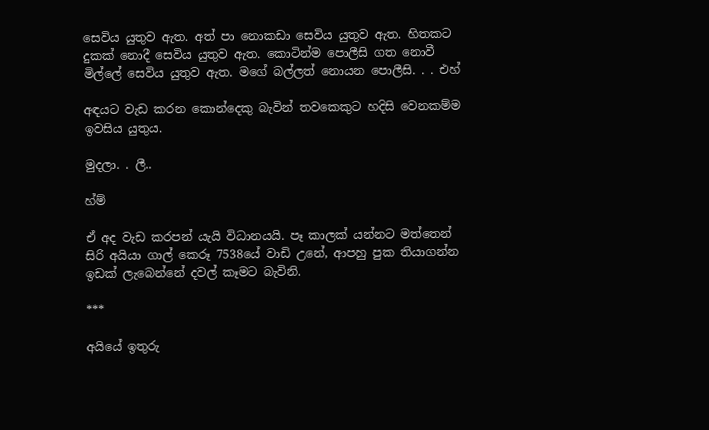සෙවිය යුතුව ඇත. අත් පා නොකඩා සෙවිය යුතුව ඇත. හිතකට දුකක් නොදී සෙවිය යුතුව ඇත. කොටින්ම පොලීසි ගත නොවී මිල්ලේ සෙවිය යුතුව ඇත. මගේ බල්ලත් නොයන පොලීසි. . . එහ්

අඳයට වැඩ කරන කොන්දෙකු බැවින් තවකෙකුට හදිසි වෙනකම්ම ඉවසිය යුතුය.

මුදලා. . ලී..

හ්ම්

ඒ අද වැඩ කරපන් යැයි විධානයයි. පෑ කාලක් යන්නට මත්තෙන් සිරි අයියා ගාල් කෙරූ 7538යේ වාඩි උනේ, ආපහු පුක තියාගන්න ඉඩක් ලැබෙන්නේ දවල් කෑමට බැවිනි.

***

අයියේ ඉතුරු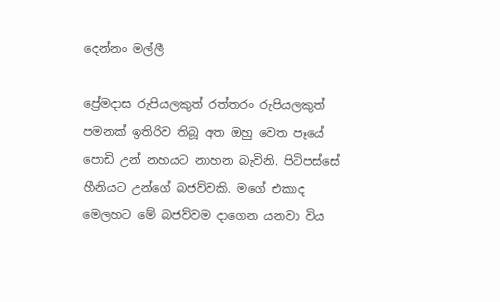දෙන්නං මල්ලී

ප්‍රේමදාස රුපියලකුත් රත්තරං රුපියලකුත් පමනක් ඉතිරිව තිබූ අත ඔහු වෙත පෑයේ පොඩි උන් නහයට නාහන බැවිනි. පිටිපස්සේ හීනියට උන්ගේ බජව්වකි. මගේ එකාද මෙලහට මේ බජව්වම දාගෙන යනවා විය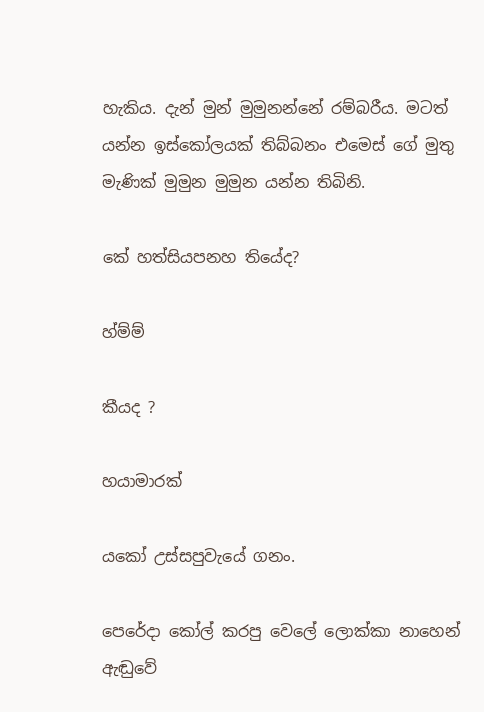හැකිය. දැන් මුන් මුමුනන්නේ රම්බරීය. මටත් යන්න ඉස්කෝලයක් තිබ්බනං එමෙස් ගේ මුතු මැණික් මුමුන මුමුන යන්න තිබිනි.

කේ හත්සියපනහ තියේද?

හ්ම්ම්

කීයද ?

හයාමාරක්

යකෝ උස්සපුවැයේ ගනං.

පෙරේදා කෝල් කරපු වෙලේ ලොක්කා නාහෙන් ඇඬුවේ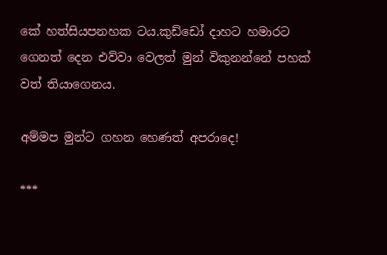කේ හත්සියපනහක ටය.කුඩ්ඩෝ දාහට හමාරට ගෙනත් දෙන එව්වා වෙලත් මුන් විකුනන්නේ පහක් වත් තියාගෙනය.

අම්මප මුන්ට ගහන හෙණත් අපරාදෙ!

***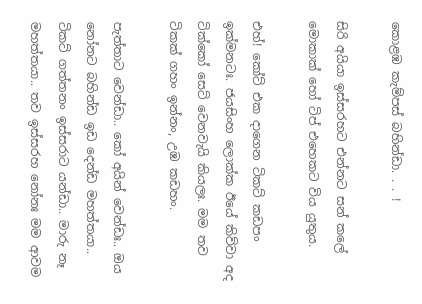කොළඹ කැම්පස් බහින්ඩා. . . !

සිරි අයියා ඉස්සරහට එන්නට සන් කලේ මොකාක් හෝ ටිප් එහෙකට විය යුතුය.

එහ්! කෝට් එක දාගෙන ටිකට් කඩපං ඉක්මනටඃ. ජයසිංහ ලොක්ක ඊයේ කිව්වා අද ටික්කෝ සෙට් වෙනවැයි කියලඃ. මම තව ටිකක් ගහං ඉන්නං, උඹ කඩහං.

පැත්තාට වෙන්ඩා.. කෝ අයින් වෙන්ඩඃ.. ඔය නෝනට බහින්ඩ ඉඩ දෙන්ඩ මහත්තයා.. ටිකට් ගත්තනං ඉස්සරාට යන්ඩා.. මාරු නෑ මහත්තයා.. තව ඉස්සරහ නෝනඃ මම ආවම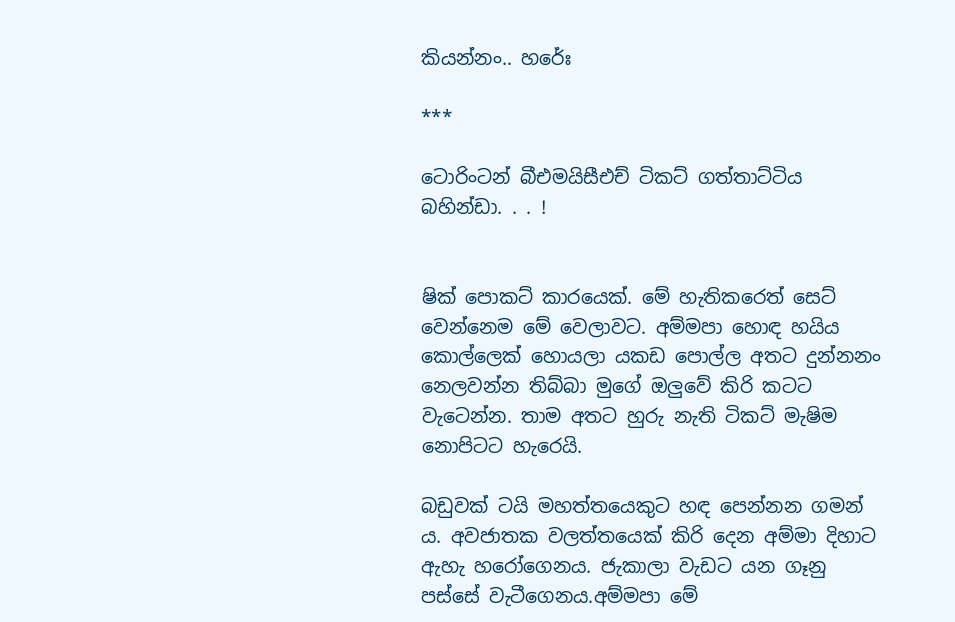කියන්නං.. හරේඃ

***

ටොරිංටන් බීඑමයිසීඑච් ටිකට් ගත්තාට්ටිය බහින්ඩා. . . !


ෂික් පොකට් කාරයෙක්. මේ හැතිකරෙත් සෙට් වෙන්නෙම මේ වෙලාවට. අම්මපා හොඳ හයිය කොල්ලෙක් හොයලා යකඩ පොල්ල අතට දුන්නනං නෙලවන්න තිබ්බා මුගේ ඔලුවේ කිරි කටට වැටෙන්න. තාම අතට හුරු නැති ටිකට් මැෂිම නොපිටට හැරෙයි.

බඩුවක් ටයි මහත්තයෙකුට හඳ පෙන්නන ගමන් ය. අවජාතක වලත්තයෙක් කිරි දෙන අම්මා දිහාට ඇහැ හරෝගෙනය. ජැකාලා වැඩට යන ගෑනු පස්සේ වැටීගෙනය.අම්මපා මේ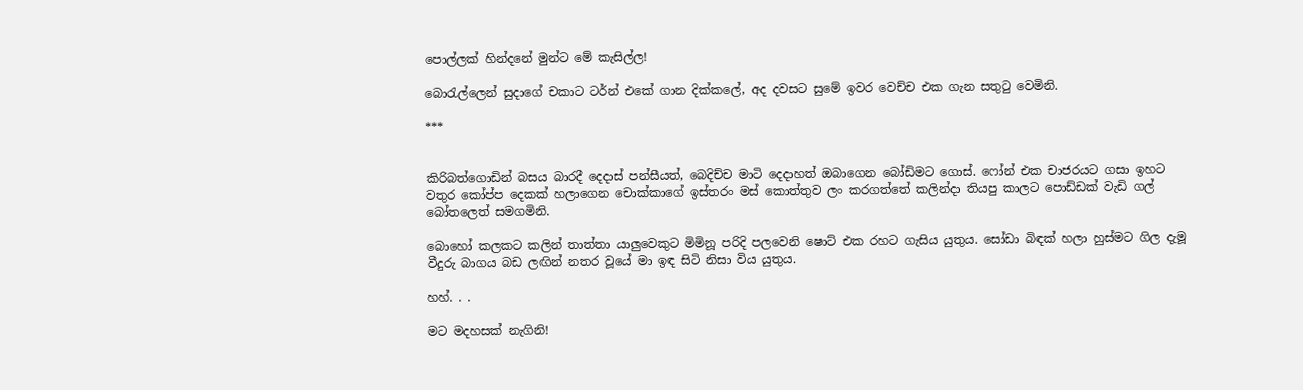පොල්ලක් හින්දනේ මුන්ට මේ කැසිල්ල!

බොරැල්ලෙන් සුදාගේ චකාට ටර්න් එකේ ගාන දික්කලේ, අද දවසට සුමේ ඉවර වෙච්ච එක ගැන සතුටු වෙමිනි.

***


කිරිබත්ගොඩින් බසය බාරදී දෙදාස් පන්සීයත්, බෙදිච්ච මාටි දෙදාහත් ඔබාගෙන බෝඩිමට ගොස්. ෆෝන් එක චාජරයට ගසා ඉහට වතුර කෝප්ප දෙකක් හලාගෙන චොක්කාගේ ඉස්තරං මස් කොත්තුව ලං කරගත්තේ කලින්දා තියපු කාලට පොඩ්ඩක් වැඩි ගල් බෝතලෙත් සමගමිනි.

බොහෝ කලකට කලින් තාත්තා යාලුවෙකුට මිමිනූ පරිදි පලවෙනි ෂොට් එක රහට ගැසිය යුතුය. සෝඩා බිඳක් හලා හුස්මට ගිල දැමූ වීදුරු බාගය බඩ ලඟින් නතර වූයේ මා ඉඳ සිටි නිසා විය යුතුය.

හහ්. . .

මට මදහසක් නැගිනි!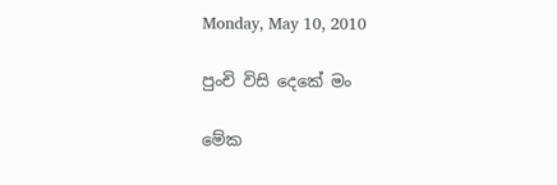Monday, May 10, 2010

පුංචි විසි දෙකේ මං

මේක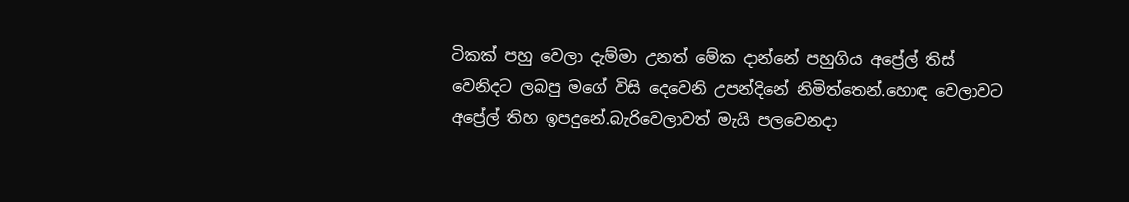ටිකක් පහු වෙලා දැම්මා උනත් මේක දාන්නේ පහුගිය අප්‍රේල් තිස් වෙනිදට ලබපු මගේ විසි දෙවෙනි උපන්දිනේ නිමිත්තෙන්.හොඳ වෙලාවට අප්‍රේල් තිහ ඉපදුනේ.බැරිවෙලාවත් මැයි පලවෙනදා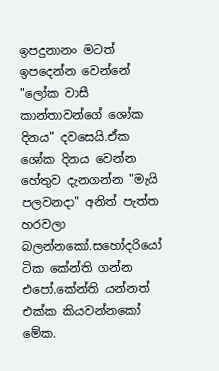ඉපදුනානං මටත් ඉපදෙන්න වෙන්නේ "ලෝක වාසී කාන්තාවන්ගේ ශෝක දිනය" දවසෙයි.ඒක ශෝක දිනය වෙන්න හේතුව දැනගන්න "මැයි පලවනදා" අනිත් පැත්ත හරවලා බලන්නකෝ.සහෝදරියෝ ටික කේන්ති ගන්න එපෝ.කේන්ති යන්නත් එක්ක කියවන්නකෝ මේක.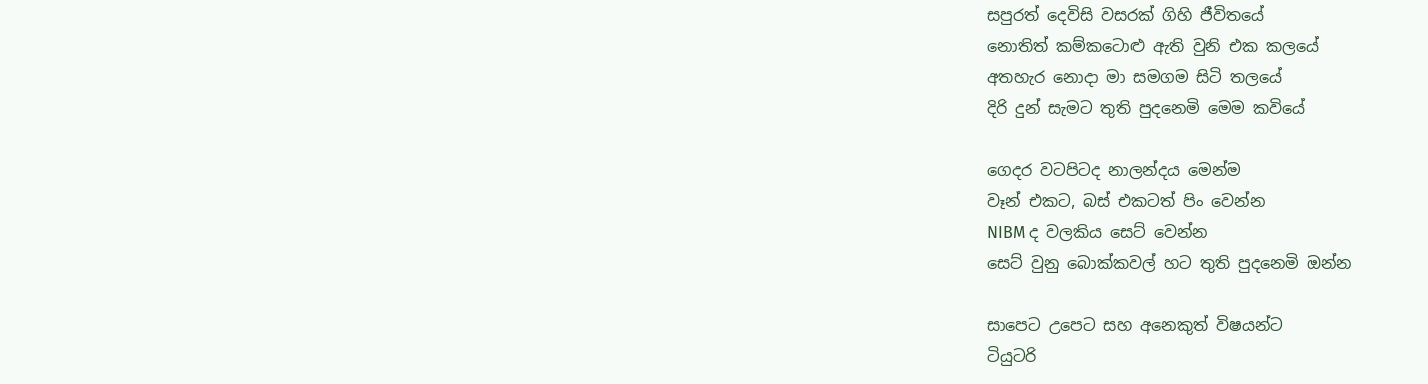සපුරත් දෙවිසි වසරක් ගිහි ජීවිතයේ
නොතිත් කම්කටොළු ඇති වුනි එක කලයේ
අතහැර නොදා මා සමගම සිටි තලයේ
දිරි දුන් සැමට තුති පුදනෙමි මෙම කවියේ

ගෙදර වටපිටද නාලන්දය මෙන්ම
වෑන් එකට, බස් එකටත් පිං වෙන්න
NIBM ද වලකිය සෙට් වෙන්න
සෙට් වුනු බොක්කවල් හට තුති පුදනෙමි ඔන්න

සාපෙට උපෙට සහ අනෙකුත් විෂයන්ට
ටියුටරි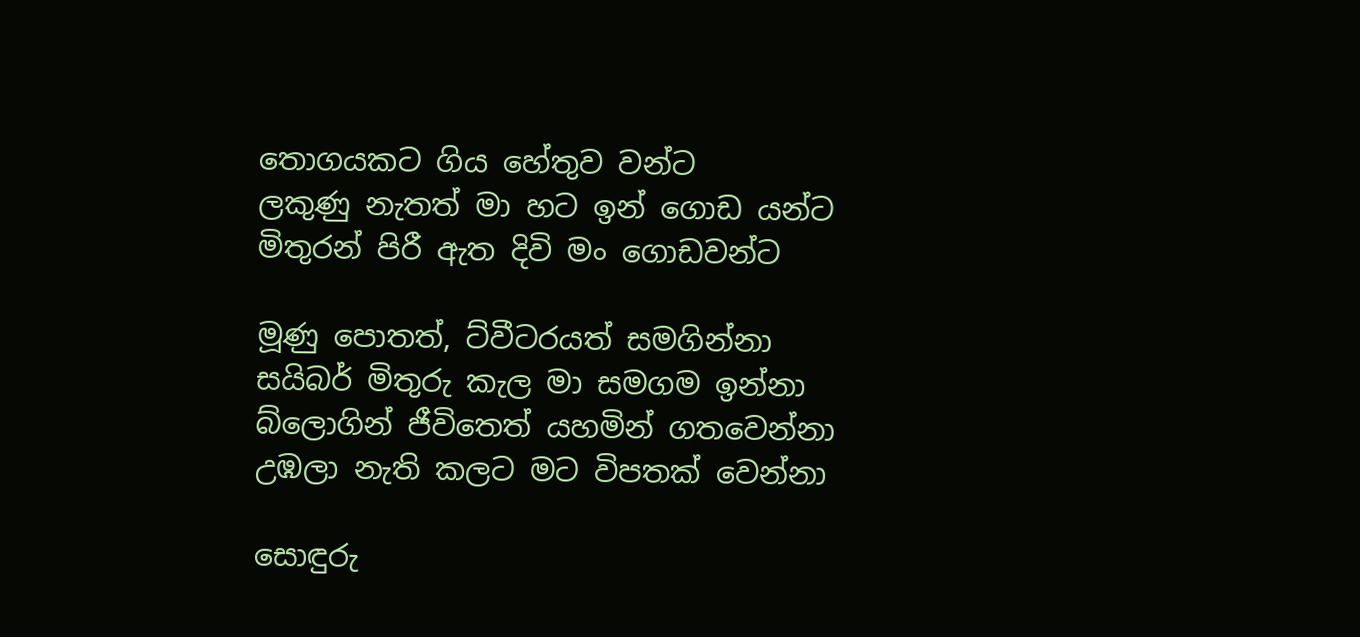තොගයකට ගිය හේතුව වන්ට
ලකුණු නැතත් මා හට ඉන් ගොඩ යන්ට
මිතුරන් පිරී ඇත දිවි මං ගොඩවන්ට

මූණු පොතත්, ට්වීටරයත් සමගින්නා
සයිබර් මිතුරු කැල මා සමගම ඉන්නා
බ්ලොගින් ජීවිතෙත් යහමින් ගතවෙන්නා
උඹලා නැති කලට මට විපතක් වෙන්නා

සොඳුරු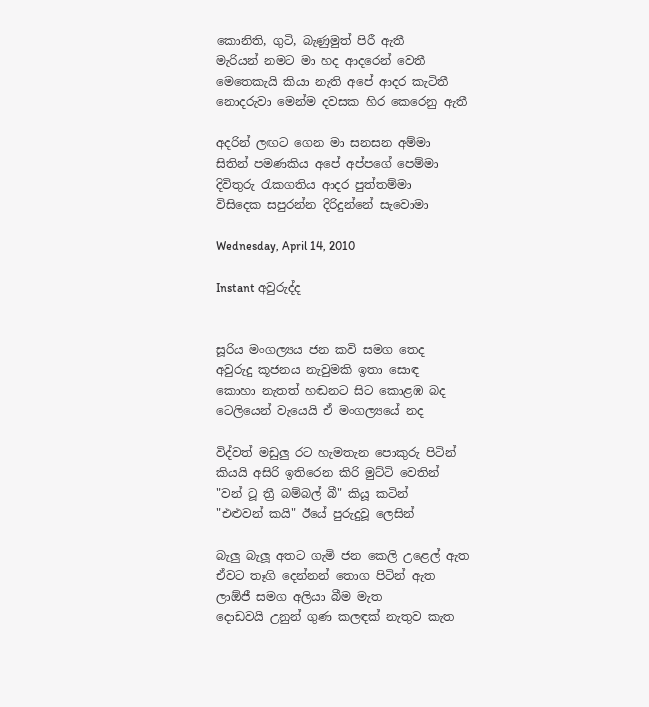කොනිති, ගුටි, බැණුමුත් පිරී ඇතී
මැරියන් නමට මා හද ආදරෙන් වෙතී
මෙතෙකැයි කියා නැති අපේ ආදර කැටිතී
නොදරුවා මෙන්ම දවසක හිර කෙරෙනු ඇතී

අදරින් ලඟට ගෙන මා සනසන අම්මා
සිතින් පමණකිය අපේ අප්පගේ පෙම්මා
දිවිතුරු රැකගතිය ආදර පුත්තම්මා
විසිදෙක සපුරන්න දිරිදුන්නේ සැවොමා

Wednesday, April 14, 2010

Instant අවුරුද්ද


සූරිය මංගල්‍යය ජන කවි සමග තෙද
අවුරුදු කූජනය නැවුමකි ඉතා සොඳ
කොහා නැතත් හඬනට සිට කොළඹ බද
ටෙලියෙන් වැයෙයි ඒ මංගල්‍යයේ නද

විද්වත් මඩුලු රට හැමතැන පොකුරු පිටින්
කියයි අසිරි ඉතිරෙන කිරි මුට්ටි වෙතින්
"වන් ටූ ත්‍රී බම්බල් බී" කියූ කටින්
"එළුවන් කයි" ඊයේ පුරුදුවූ ලෙසින්

බැලු බැලූ අතට ගැමි ජන කෙලි උළෙල් ඇත
ඒවට තෑගි දෙන්නන් තොග පිටින් ඇත
ලාඕජී සමග අලියා බීම මැත
දොඩවයි උනුන් ගුණ කලඳක් නැතුව කැත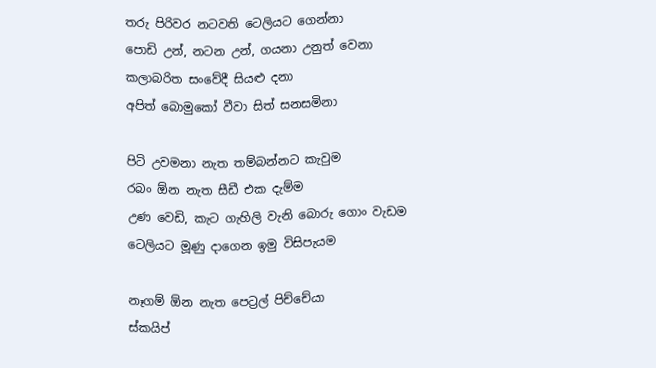තරු පිරිවර නටවති ටෙලියට ගෙන්නා
පොඩි උන්, නටන උන්, ගයනා උනුත් වෙනා
කලාබරිත සංවේදී සියළු දනා
අපිත් බොමුකෝ වීවා සිත් සනසමිනා

පිටි උවමනා නැත තම්බන්නට කැවුම
රබං ඕන නැත සීඩී එක දැම්ම
උණ වෙඩි, කැට ගැහිලි වැනි බොරු ගොං වැඩම
ටෙලියට මූණු දාගෙන ඉමු විසිපැයම

නෑගම් ඕන නැත පෙට්‍රල් පිච්චේයා
ස්කයිප්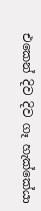එකෙන් දිව දිව ගෑ හැක්කේයා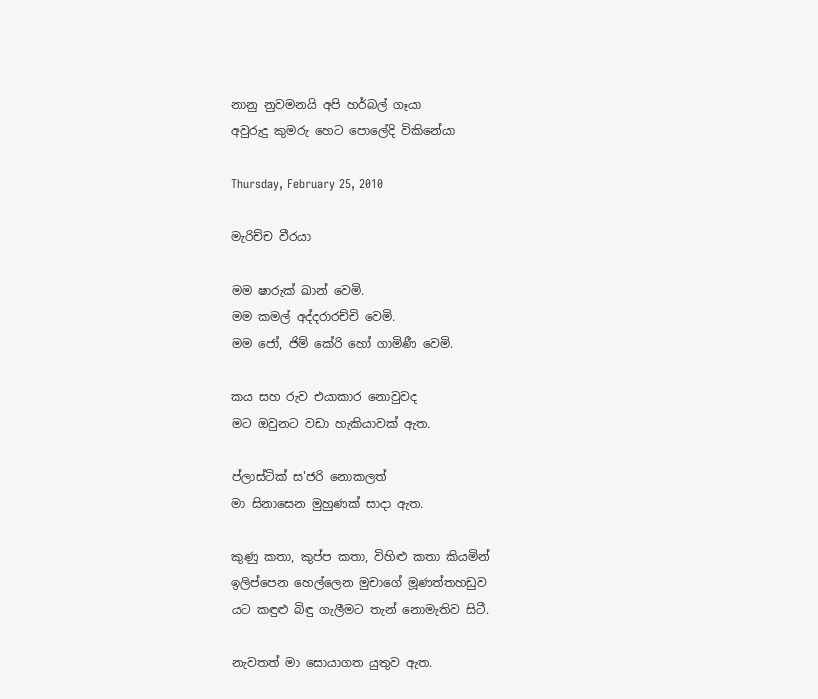නානු නුවමනයි අපි හර්බල් ගෑයා
අවුරුදු කුමරු හෙට පොලේදි විකිනේයා

Thursday, February 25, 2010

මැරිච්ච වීරයා

මම ෂාරුක් ඛාන් වෙමි.
මම කමල් අද්දරාරච්චි වෙමි.
මම ජෝ, ජිම් කේරි හෝ ගාමිණී වෙමි.

කය සහ රුව එයාකාර නොවුවද
මට ඔවුනට වඩා හැකියාවක් ඇත.

ප්ලාස්ටික් ස'ජරි නොකලත්
මා සිනාසෙන මුහුණක් සාදා ඇත.

කුණු කතා, කුප්ප කතා, විහිළු කතා කියමින්
ඉලිප්පෙන හෙල්ලෙන මුචාගේ මූණත්තහඩුව
යට කඳුළු බිඳු ගැලීමට තැන් නොමැතිව සිටී.

නැවතත් මා සොයාගත යුතුව ඇත.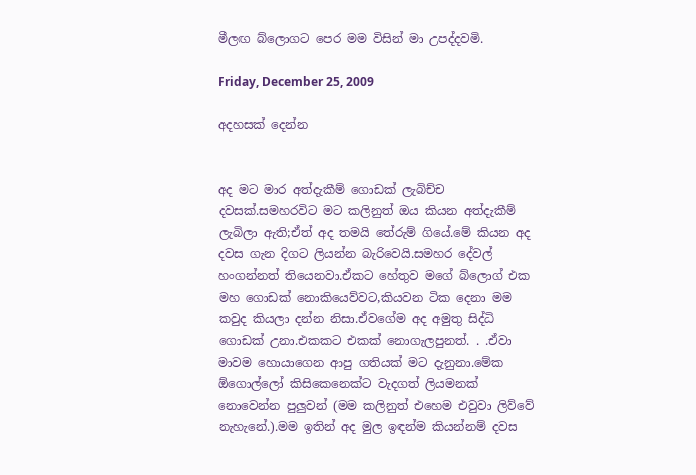මීලඟ බ්ලොගට පෙර මම විසින් මා උපද්දවමි.

Friday, December 25, 2009

අදහසක් දෙන්න


අද මට මාර අත්දැකීම් ගොඩක් ලැබිච්ච දවසක්.සමහරවිට මට කලිනුත් ඔය කියන අත්දැකීම් ලැබිලා ඇති;ඒත් අද තමයි තේරුම් ගියේ.මේ කියන අද දවස ගැන දිගට ලියන්න බැරිවෙයි.සමහර දේවල් හංගන්නත් තියෙනවා.ඒකට හේතුව මගේ බ්ලොග් එක මහ ගොඩක් නොකියෙව්වට,කියවන ටික දෙනා මම කවුද කියලා දන්න නිසා.ඒවගේම අද අමුතු සිද්ධි ගොඩක් උනා.එකකට එකක් නොගැලපුනත්. . .ඒවා මාවම හොයාගෙන ආපු ගතියක් මට දැනුනා.මේක ඕගොල්ලෝ කිසිකෙනෙක්ට වැදගත් ලියමනක් නොවෙන්න පුලුවන් (මම කලිනුත් එහෙම එවුවා ලිව්වේ නැහැනේ.).මම ඉතින් අද මුල ඉඳන්ම කියන්නම් දවස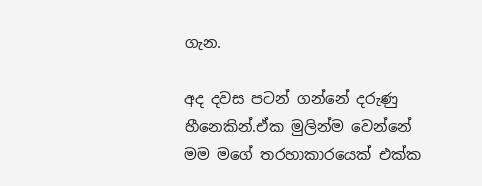ගැන.

අද දවස පටන් ගන්නේ දරුණු හීනෙකින්.ඒක මුලින්ම වෙන්නේ මම මගේ තරහාකාරයෙක් එක්ක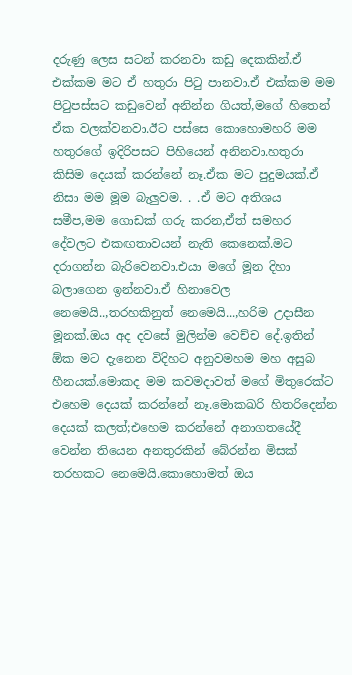දරුණු ලෙස සටන් කරනවා කඩු දෙකකින්.ඒ එක්කම මට ඒ හතුරා පිටු පානවා.ඒ එක්කම මම පිටුපස්සට කඩුවෙන් අනින්න ගියත්,මගේ හිතෙන් ඒක වලක්වනවා.ඊට පස්සෙ කොහොමහරි මම හතුරගේ ඉදිරිපසට පිහියෙන් අනිනවා.හතුරා කිසිම දෙයක් කරන්නේ නෑ.ඒක මට පුදුමයක්.ඒ නිසා මම මූම බැලුවම. . .ඒ මට අතිශය සමීප,මම ගොඩක් ගරු කරන,ඒත් සමහර දේවලට එකඟතාවයන් නැති කෙනෙක්.මට දරාගන්න බැරිවෙනවා.එයා මගේ මූන දිහා බලාගෙන ඉන්නවා.ඒ හිනාවෙල නෙමෙයි..,තරහකිනුත් නෙමෙයි...,හරිම උදාසීන මූනක්.ඔය අද දවසේ මුලින්ම වෙච්ච දේ.ඉතින් ඕක මට දැනෙන විදිහට අනුවමහම මහ අසුබ හීනයක්.මොකද මම කවමදාවත් මගේ මිතුරෙක්ට එහෙම දෙයක් කරන්නේ නෑ.මොකඛරි හිතරිදෙන්න දෙයක් කලත්;එහෙම කරන්නේ අනාගතයේදී වෙන්න තියෙන අනතුරකින් බේරන්න මිසක් තරහකට නෙමෙයි.කොහොමත් ඔය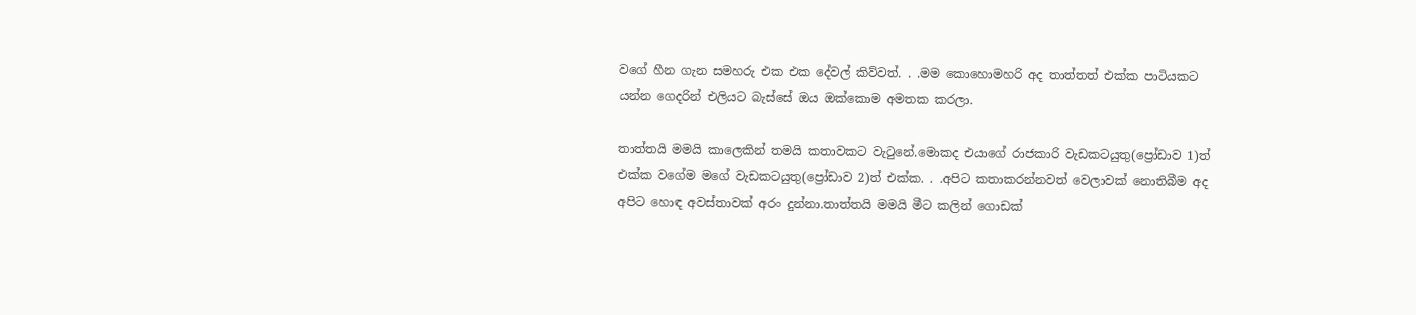වගේ හීන ගැන සමහරු එක එක දේවල් කිව්වත්. . .මම කොහොමහරි අද තාත්තත් එක්ක පාටියකට යන්න ගෙදරින් එලියට බැස්සේ ඔය ඔක්කොම අමතක කරලා.

තාත්තයි මමයි කාලෙකින් තමයි කතාවකට වැටුනේ.මොකද එයාගේ රාජකාරි වැඩකටයුතු(ප්‍රෝඩාව 1)ත් එක්ක වගේම මගේ වැඩකටයුතු(ප්‍රෝඩාව 2)ත් එක්ක. . .අපිට කතාකරන්නවත් වෙලාවක් නොතිබීම අද අපිට හොඳ අවස්තාවක් අරං දුන්නා.තාත්තයි මමයි මීට කලින් ගොඩක්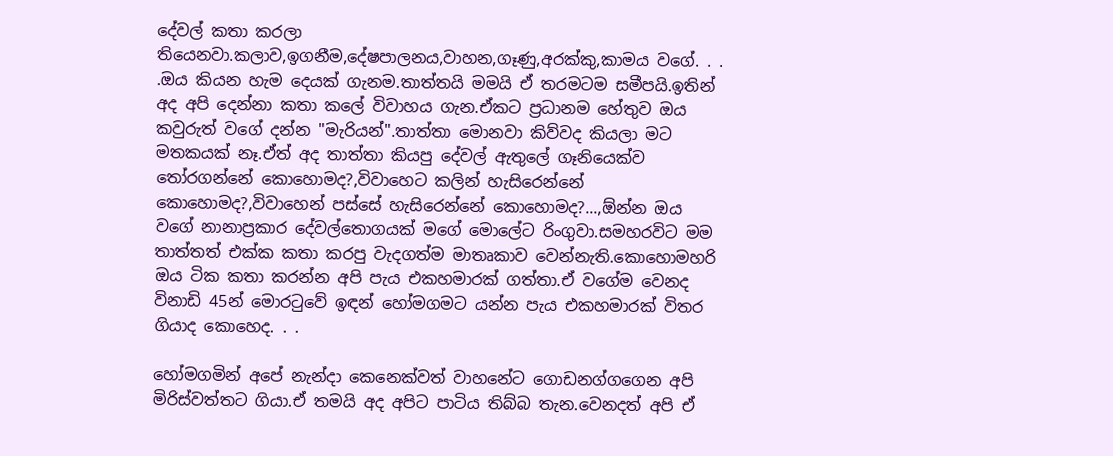දේවල් කතා කරලා තියෙනවා.කලාව,ඉගනීම,දේෂපාලනය,වාහන,ගෑණු,අරක්කු,කාමය වගේ. . . .ඔය කියන හැම දෙයක් ගැනම.තාත්තයි මමයි ඒ තරමටම සමීපයි.ඉතින් අද අපි දෙන්නා කතා කලේ විවාහය ගැන.ඒකට ප්‍රධානම හේතුව ඔය කවුරුත් වගේ දන්න "මැරියන්".තාත්තා මොනවා කිව්වද කියලා මට මතකයක් නෑ.ඒත් අද තාත්තා කියපු දේවල් ඇතුලේ ගෑනියෙක්ව තෝරගන්නේ කොහොමද?,විවාහෙට කලින් හැසිරෙන්නේ කොහොමද?,විවාහෙන් පස්සේ හැසිරෙන්නේ කොහොමද?...,ඕන්න ඔය වගේ නානාප්‍රකාර දේවල්තොගයක් මගේ මොලේට රිංගුවා.සමහරවිට මම තාත්තත් එක්ක කතා කරපු වැදගත්ම මාතෘකාව වෙන්නැති.කොහොමහරි ඔය ටික කතා කරන්න අපි පැය එකහමාරක් ගත්තා.ඒ වගේම වෙනද විනාඩි 45න් මොරටුවේ ඉඳන් හෝමගමට යන්න පැය එකහමාරක් විතර ගියාද කොහෙද. . .

හෝමගමින් අපේ නැන්දා කෙනෙක්වත් වාහනේට ගොඩනග්ගගෙන අපි මිරිස්වත්තට ගියා.ඒ තමයි අද අපිට පාටිය තිබ්බ තැන.වෙනදත් අපි ඒ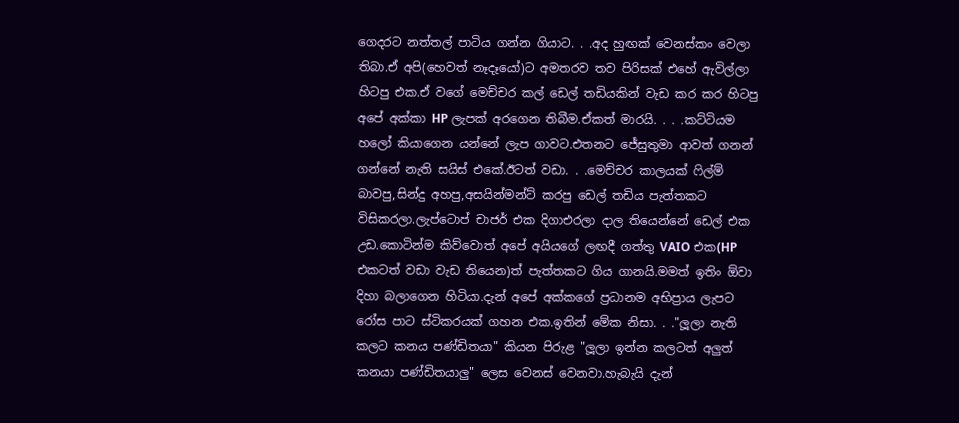ගෙදරට නත්තල් පාටිය ගන්න ගියාට. . .අද හුඟක් වෙනස්කං වෙලා තිබා.ඒ අපි(හෙවත් නෑදෑයෝ)ට අමතරව තව පිරිසක් එහේ ඇවිල්ලා හිටපු එක.ඒ වගේ මෙච්චර කල් ඩෙල් තඩියකින් වැඩ කර කර හිටපු අපේ අක්කා HP ලැපක් අරගෙන තිබීම.ඒකත් මාරයි. . . .කට්ටියම හලෝ කියාගෙන යන්නේ ලැප ගාවට.එතනට ජේසුතුමා ආවත් ගනන් ගන්නේ නැති සයිස් එකේ.ඊටත් වඩා. . .මෙච්චර කාලයක් ෆිල්ම් බාවපු,සින්දු අහපු,අසයින්මන්ට් කරපු ඩෙල් තඩිය පැත්තකට විසිකරලා.ලැප්ටොප් චාජර් එක දිගාඑරලා දාල තියෙන්නේ ඩෙල් එක උඩ.කොටින්ම කිව්වොත් අපේ අයියගේ ලඟදී ගත්තු VAIO එක(HP එකටත් වඩා වැඩ තියෙන)ත් පැත්තකට ගිය ගානයි.මමත් ඉතිං ඕවා දිහා බලාගෙන හිටියා.දැන් අපේ අක්කගේ ප්‍රධානම අභිප්‍රාය ලැපට රෝස පාට ස්ටිකරයක් ගහන එක.ඉතින් මේක නිසා. . ."ලූලා නැති කලට කනය පණ්ඩිතයා" කියන පිරුළ "ලූලා ඉන්න කලටත් අලුත් කනයා පණ්ඩිතයාලු" ලෙස වෙනස් වෙනවා.හැබැයි දැන්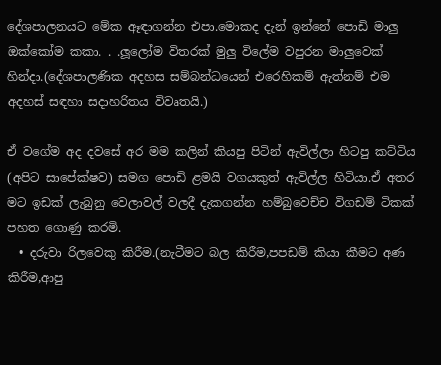දේශපාලනයට මේක ඈඳාගන්න එපා.මොකද දැන් ඉන්නේ පොඩි මාලු ඔක්කෝම කකා. . .ලූලෝම විතරක් මුලු විලේම වපුරන මාලුවෙක් හින්දා.(දේශපාලණික අදහස සම්බන්ධයෙන් එරෙහිකම් ඇත්නම් එම අදහස් සඳහා සදාහරිතය විවෘතයි.)

ඒ වගේම අද දවසේ අර මම කලින් කියපු පිටින් ඇවිල්ලා හිටපු කට්ටිය (අපිට සාපේක්ෂව) සමග පොඩි ළමයි වගයකුත් ඇවිල්ල හිටියා.ඒ අතර මට ඉඩක් ලැබුනු වෙලාවල් වලදී දැකගන්න හම්බුවෙච්ච විගඩම් ටිකක් පහත ගොණු කරමි.
  • දරුවා රිලවෙකු කිරීම.(නැටීමට බල කිරීම,පපඩම් කියා කීමට අණ කිරීම,ආපු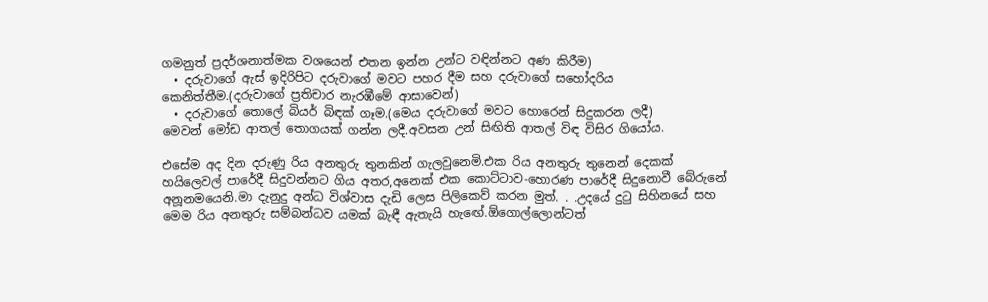ගමනුත් ප්‍රදර්ශනාත්මක වශයෙන් එතන ඉන්න උන්ට වඳින්නට අණ කිරීම)
  • දරුවාගේ ඇස් ඉදිරිපිට දරුවාගේ මවට පහර දීම සහ දරුවාගේ සහෝදරිය කෙනිත්තීම.(දරුවාගේ ප්‍රතිචාර නැරඹීමේ ආසාවෙන්)
  • දරුවාගේ තොලේ බියර් බිඳක් ගෑම.(මෙය දරුවාගේ මවට හොරෙන් සිදුකරන ලදී)
මෙවන් මෝඩ ආතල් තොගයක් ගන්න ලදී.අවසන උන් සිඟිති ආතල් විඳ විසිර ගියෝය.

එසේම අද දින දරුණු රිය අනතුරු තුනකින් ගැලවුනෙමි.එක රිය අනතුරු තුනෙන් දෙකක් හයිලෙවල් පාරේදී සිදුවන්නට ගිය අතර,අනෙක් එක කොට්ටාව-හොරණ පාරේදී සිදුනොවී බේරුනේ අනූනමයෙනි.මා දැනුදු අන්ධ විශ්වාස දැඩි ලෙස පිලිකෙව් කරන මුත්. . .උදයේ දුටු සිහිනයේ සහ මෙම රිය අනතුරු සම්බන්ධව යමක් බැඳී ඇතැයි හැඟේ.ඕගොල්ලොන්ටත්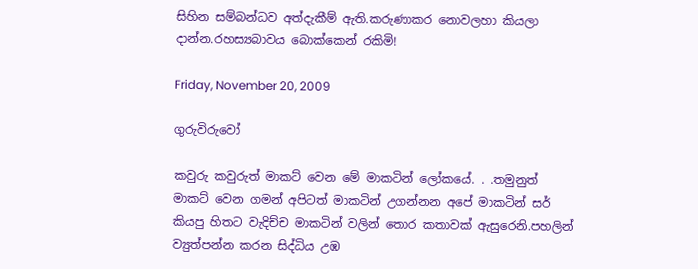සිහින සම්බන්ධව අත්දැකීම් ඇති.කරුණාකර නොවලහා කියලා දාන්න.රහස්‍යබාවය බොක්කෙන් රකිමි!

Friday, November 20, 2009

ගුරුවිරුවෝ

කවුරු කවුරුත් මාකට් වෙන මේ මාකටින් ලෝකයේ. . .තමුනුත් මාකට් වෙන ගමන් අපිටත් මාකටින් උගන්නන අපේ මාකටින් සර් කියපු හිතට වැදිච්ච මාකටින් වලින් තොර කතාවක් ඇසුරෙනි.පහලින් ව්‍යුත්පන්න කරන සිද්ධිය උඹ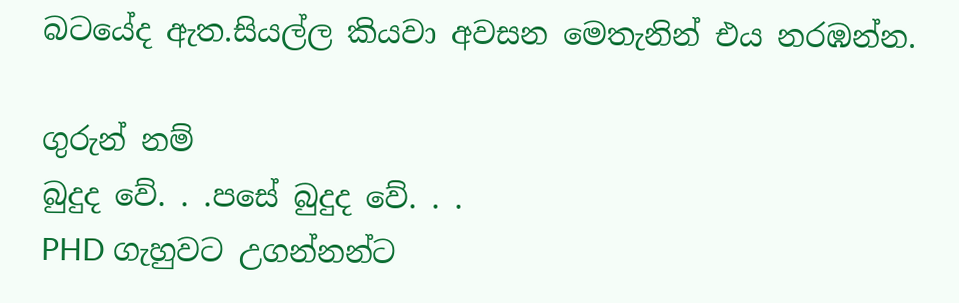බටයේද ඇත.සියල්ල කියවා අවසන මෙතැනින් එය නරඹන්න.

ගුරුන් නම්
බුදුද වේ. . .පසේ බුදුද වේ. . .
PHD ගැහුවට උගන්නන්ට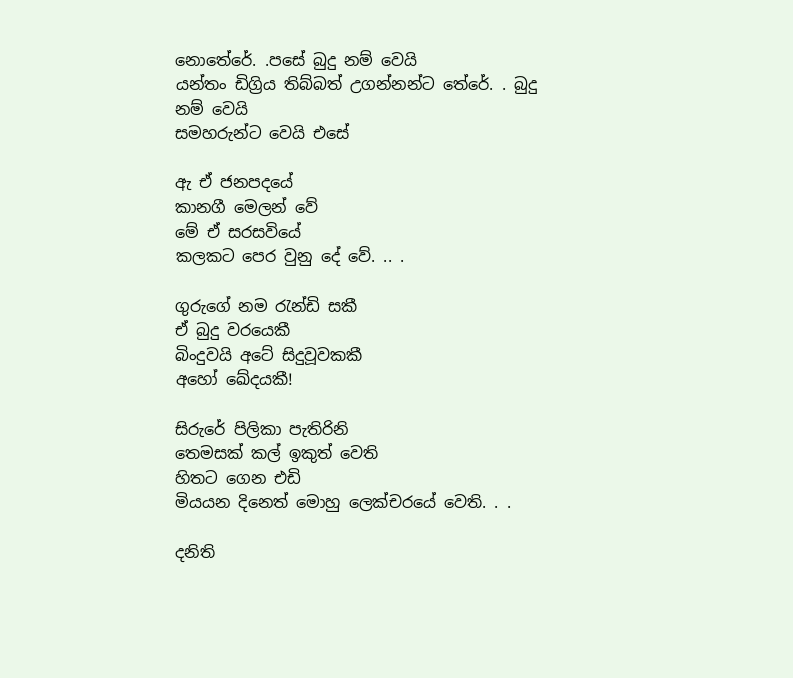නොතේරේ. .පසේ බුදු නම් වෙයි
යන්තං ඩිග්‍රිය තිබ්බත් උගන්නන්ට තේරේ. . බුදු නම් වෙයි
සමහරුන්ට වෙයි එසේ

ඇ ඒ ජනපදයේ
කානගී මෙලන් වේ
මේ ඒ සරසවියේ
කලකට පෙර වුනු දේ වේ. .. .

ගුරුගේ නම රැන්ඩි සකී
ඒ බුදු වරයෙකී
බිංදුවයි අටේ සිදුවූවකකී
අහෝ ඛේදයකී!

සිරුරේ පිලිකා පැතිරිනි
තෙමසක් කල් ඉකුත් වෙති
හිතට ගෙන එඩි
මියයන දිනෙත් මොහු ලෙක්චරයේ වෙති. . .

දනිති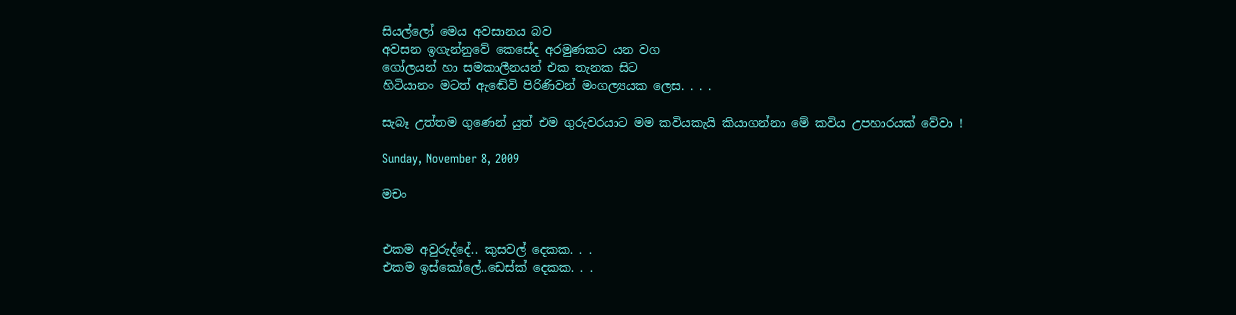සියල්ලෝ මෙය අවසානය බව
අවසන ඉගැන්නුවේ කෙසේද අරමුණකට යන වග
ගෝලයන් හා සමකාලීනයන් එක තැනක සිට
හිටියානං මටත් ඇඬේවි පිරිණිවන් මංගල්‍යයක ලෙස. . . .

සැබෑ උත්තම ගුණෙන් යුත් එම ගුරුවරයාට මම කවියකැයි කියාගන්නා මේ කවිය උපහාරයක් වේවා !

Sunday, November 8, 2009

මචං


එකම අවුරුද්දේ.. කුසවල් දෙකක. . .
එකම ඉස්කෝලේ..ඩෙස්ක් දෙකක. . .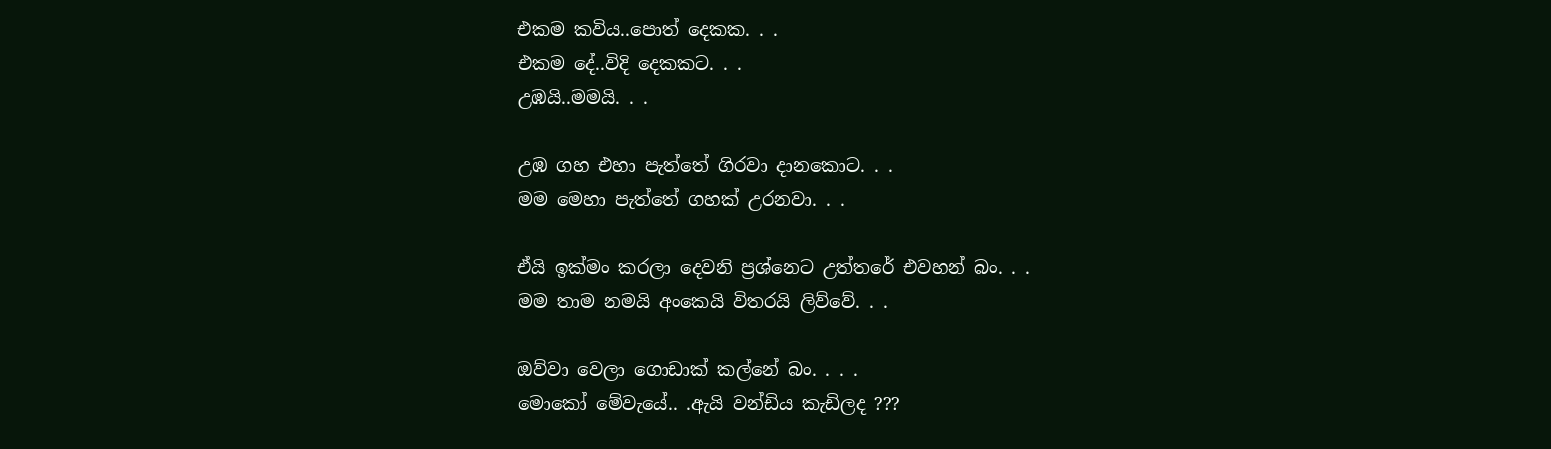එකම කවිය..පොත් දෙකක. . .
එකම දේ..විදි දෙකකට. . .
උඹයි..මමයි. . .

උඹ ගහ එහා පැත්තේ ගිරවා දානකොට. . .
මම මෙහා පැත්තේ ගහක් උරනවා. . .

ඒයි ඉක්මං කරලා දෙවනි ප්‍රශ්නෙට උත්තරේ එවහන් බං. . .
මම තාම නමයි අංකෙයි විතරයි ලිව්වේ. . .

ඔව්වා වෙලා ගොඩාක් කල්නේ බං. . . .
මොකෝ මේවැයේ.. .ඇයි වන්ඩිය කැඩිලද ???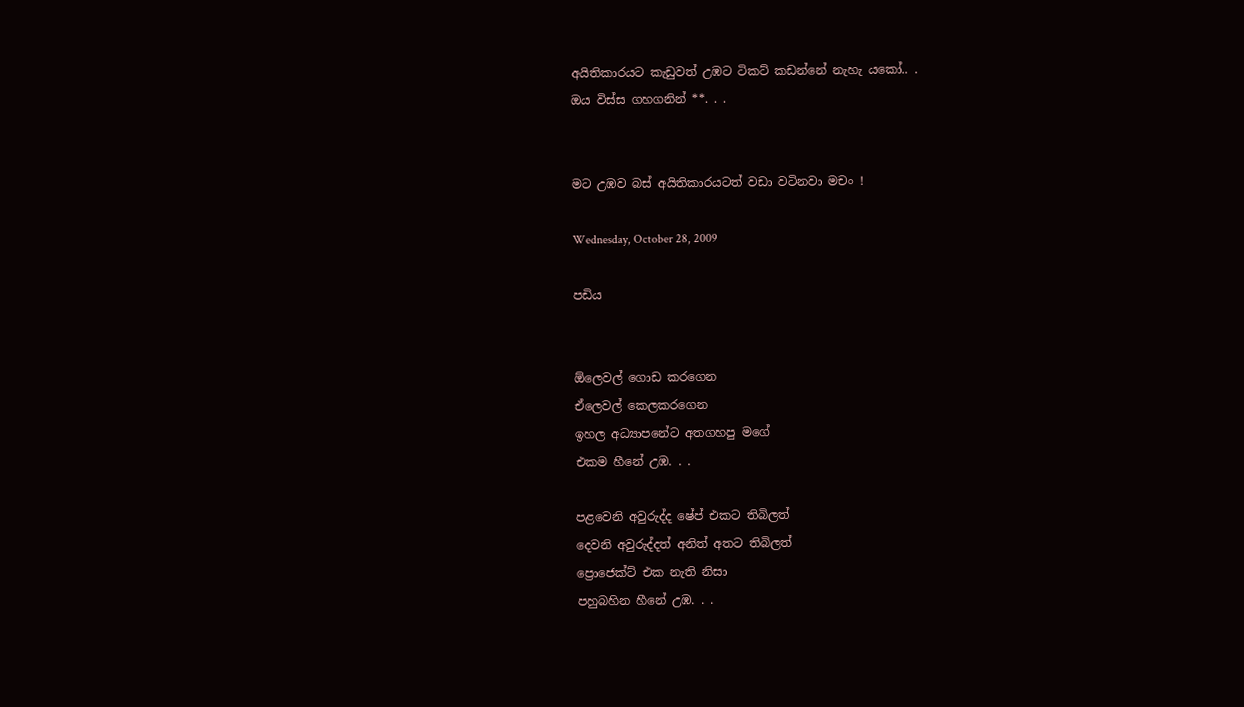අයිතිකාරයට කැඩුවත් උඹට ටිකට් කඩන්නේ නැහැ යකෝ.. .
ඔය විස්ස ගහගනින් **. . .


මට උඹව බස් අයිතිකාරයටත් වඩා වටිනවා මචං !

Wednesday, October 28, 2009

පඩිය


ඕලෙවල් ගොඩ කරගෙන
ඒලෙවල් කෙලකරගෙන
ඉහල අධ්‍යාපනේට අතගහපු මගේ
එකම හීනේ උඹ. . .

පළවෙනි අවුරුද්ද ෂේප් එකට තිබිලත්
දෙවනි අවුරුද්දත් අනිත් අතට තිබිලත්
ප්‍රොජෙක්ට් එක නැති නිසා
පහුබහින හීනේ උඹ. . .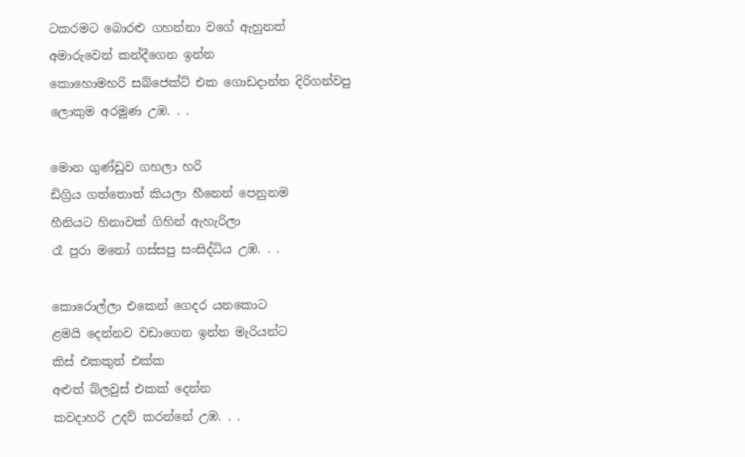ටකරමට බොරළු ගහන්නා වගේ ඇහුනත්
අමාරුවෙන් කන්දීගෙන ඉන්න
කොහොමහරි සබ්ජෙක්ට් එක ගොඩදාන්න දිරිගන්වපු
ලොකුම අරමුණ උඹ. . .

මොන ගුණ්ඩුව ගහලා හරි
ඩිග්‍රිය ගත්තොත් කියලා හීනෙන් පෙනුනම
හීනියට හිනාවක් ගිහින් ඇහැරිලා
රෑ පුරා මනෝ ගස්සපු සංසිද්ධිය උඹ. . .

කොරොල්ලා එකෙන් ගෙදර යනකොට
ළමයි දෙන්නව වඩාගෙන ඉන්න මැරියන්ට
කිස් එකකුත් එක්ක
අළුත් බ්ලවුස් එකක් දෙන්න
කවදාහරි උදව් කරන්නේ උඹ. . .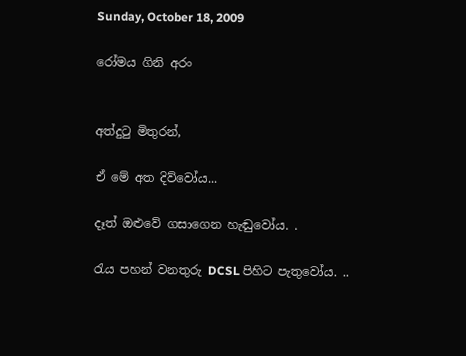Sunday, October 18, 2009

රෝමය ගිනි අරං


අත්දුටු මිතුරන්,

ඒ මේ අත දිව්වෝය...

දෑත් ඔළුවේ ගසාගෙන හැඬුවෝය. .

රැය පහන් වනතුරු DCSL පිහිට පැතුවෝය. ..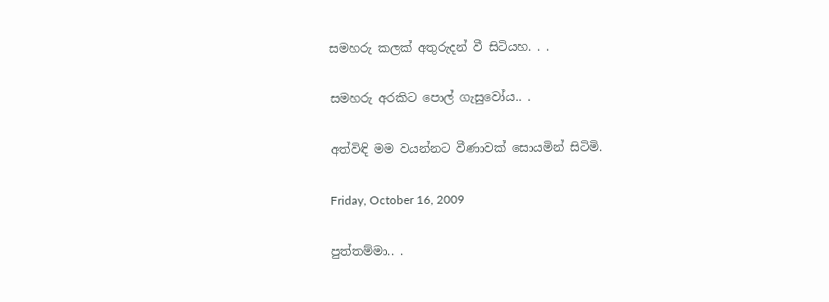සමහරු කලක් අතුරුදන් වී සිටියහ. . .

සමහරු අරකිට පොල් ගැසුවෝය.. .

අත්විඳි මම වයන්නට වීණාවක් සොයමින් සිටිමි.

Friday, October 16, 2009

පුත්තම්මා.. .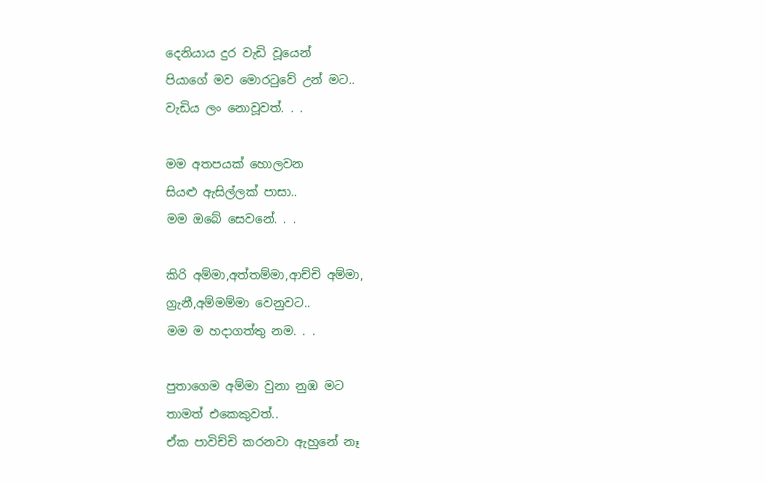දෙනියාය දුර වැඩි වූයෙන්
පියාගේ මව මොරටුවේ උන් මට..
වැඩිය ලං නොවූවත්. . .

මම අතපයක් හොලවන
සියළු ඇසිල්ලක් පාසා..
මම ඔබේ සෙවනේ. . .

කිරි අම්මා,අත්තම්මා,ආච්චි අම්මා,
ග්‍රැනී,අම්මම්මා වෙනුවට..
මම ම හදාගත්තු නම. . .

පුතාගෙම අම්මා වුනා නුඹ මට
තාමත් එකෙකුවත්..
ඒක පාවිච්චි කරනවා ඇහුනේ නෑ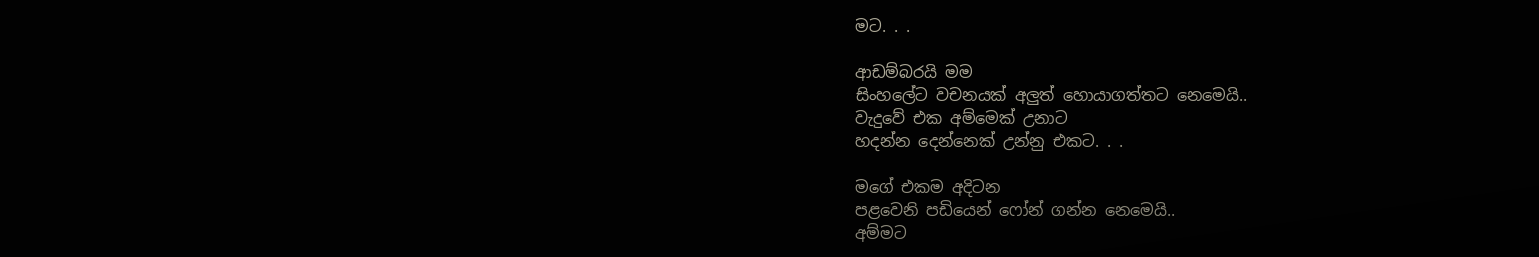මට. . .

ආඩම්බරයි මම
සිංහලේට වචනයක් අලුත් හොයාගත්තට නෙමෙයි..
වැදුවේ එක අම්මෙක් උනාට
හදන්න දෙන්නෙක් උන්නු එකට. . .

මගේ එකම අදිටන
පළවෙනි පඩියෙන් ෆෝන් ගන්න නෙමෙයි..
අම්මට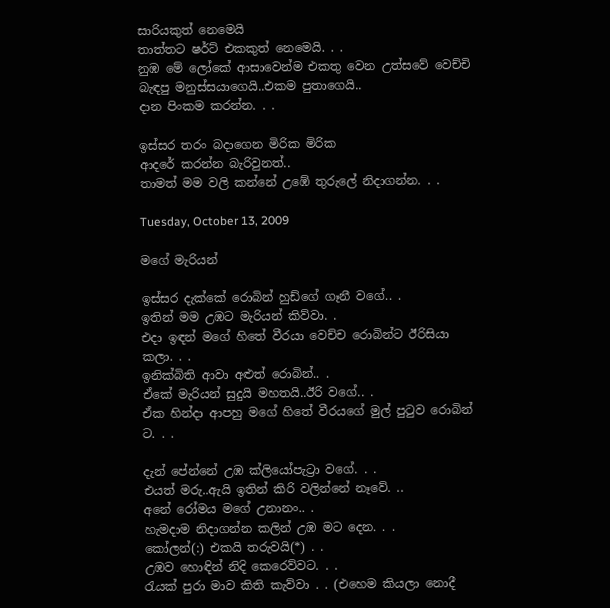සාරියකුත් නෙමෙයි
තාත්තට ෂර්ට් එකකුත් නෙමෙයි. . .
නුඹ මේ ලෝකේ ආසාවෙන්ම එකතු වෙන උත්සවේ වෙච්චි
බැඳපු මනුස්සයාගෙයි..එකම පුතාගෙයි..
දාන පිංකම කරන්න. . .

ඉස්සර තරං බදාගෙන මිරික මිරික
ආදරේ කරන්න බැරිවුනත්..
තාමත් මම වලි කන්නේ උඹේ තුරුලේ නිදාගන්න. . .

Tuesday, October 13, 2009

මගේ මැරියන්

ඉස්සර දැක්කේ රොබින් හුඩ්ගේ ගෑනී වගේ.. .
ඉතින් මම උඹට මැරියන් කිව්වා. .
එදා ඉඳන් මගේ හිතේ වීරයා වෙච්ච රොබින්ට ඊරිසියා කලා. . .
ඉනික්බිති ආවා අළුත් රොබින්.. .
ඒකේ මැරියන් සුදුයි මහතයි..ඊරි වගේ.. .
ඒක හින්දා ආපහු මගේ හිතේ වීරයගේ මුල් පුටුව රොබින් ට. . .

දැන් පේන්නේ උඹ ක්ලියෝපැට්‍රා වගේ. . .
එයත් මරු..ඇයි ඉතින් කිරි වලින්නේ නෑවේ. ..
අනේ රෝමය මගේ උනානං.. .
හැමදාම නිදාගන්න කලින් උඹ මට දෙන. . .
කෝලන්(:) එකයි තරුවයි(*) . .
උඹව හොඳින් නිදි කෙරෙව්වට. . .
රැයක් පුරා මාව කිති කැව්වා . . (එහෙම කියලා නොදී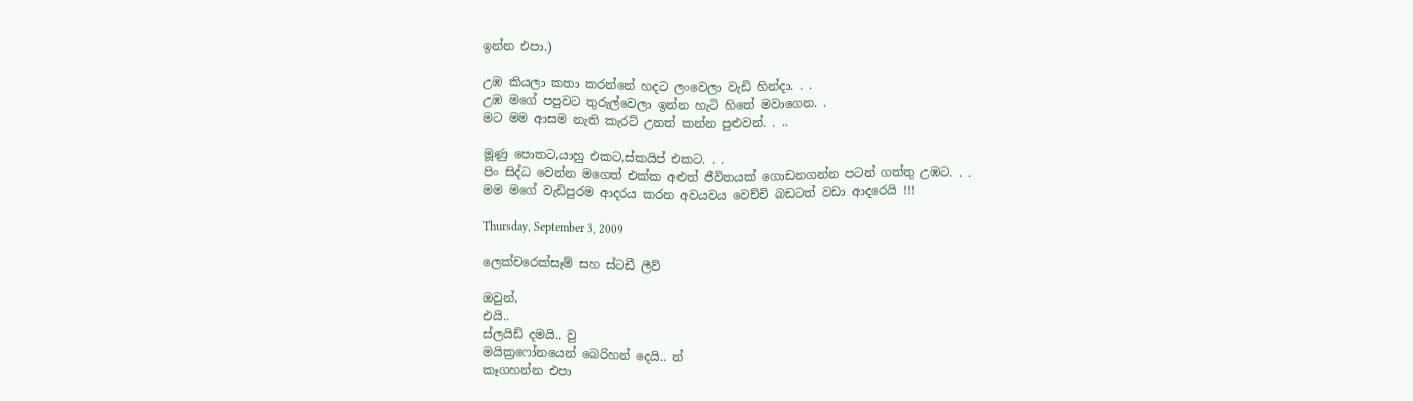ඉන්න එපා.)

උඹ කියලා කතා කරන්නේ හදට ලංවෙලා වැඩි හින්දා. . .
උඹ මගේ පපුවට තුරුල්වෙලා ඉන්න හැටි හිතේ මවාගෙන. .
මට මම ආසම නැති කැරට් උනත් කන්න පුළුවන්. . ..

මූණු පොතට,යාහු එකට,ස්කයිප් එකට. . .
පිං සිද්ධ වෙන්න මගෙත් එක්ක අළුත් ජීවිතයක් ගොඩනගන්න පටන් ගත්තු උඹට. . .
මම මගේ වැඩිපුරම ආදරය කරන අවයවය වෙච්චි බඩටත් වඩා ආදරෙයි !!!

Thursday, September 3, 2009

ලෙක්චරෙක්සෑම් සහ ස්ටඩී ලීව්

ඔවුන්,
එයි..
ස්ලයිඩ් දමයි.. වු
මයික්‍රෆෝනයෙන් බෙරිහන් දෙයි.. න්
කෑගහන්න එපා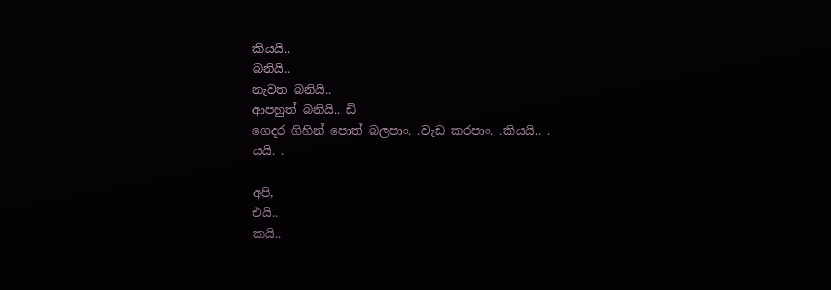කියයි..
බනියි..
නැවත බනියි..
ආපහුත් බනියි.. ඩි
ගෙදර ගිහින් පොත් බලපාං. .වැඩ කරපාං. .කියයි.. .
යයි. .

අපි,
එයි..
කයි..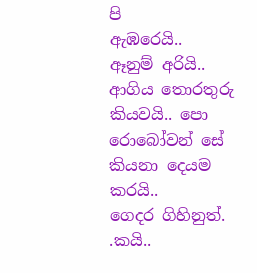පි
ඇඹරෙයි..
ඈනුම් අරියි..
ආගිය තොරතුරු කියවයි.. පො
රොබෝවන් සේ කියනා දෙයම කරයි..
ගෙදර ගිහිනුත්. .කයි..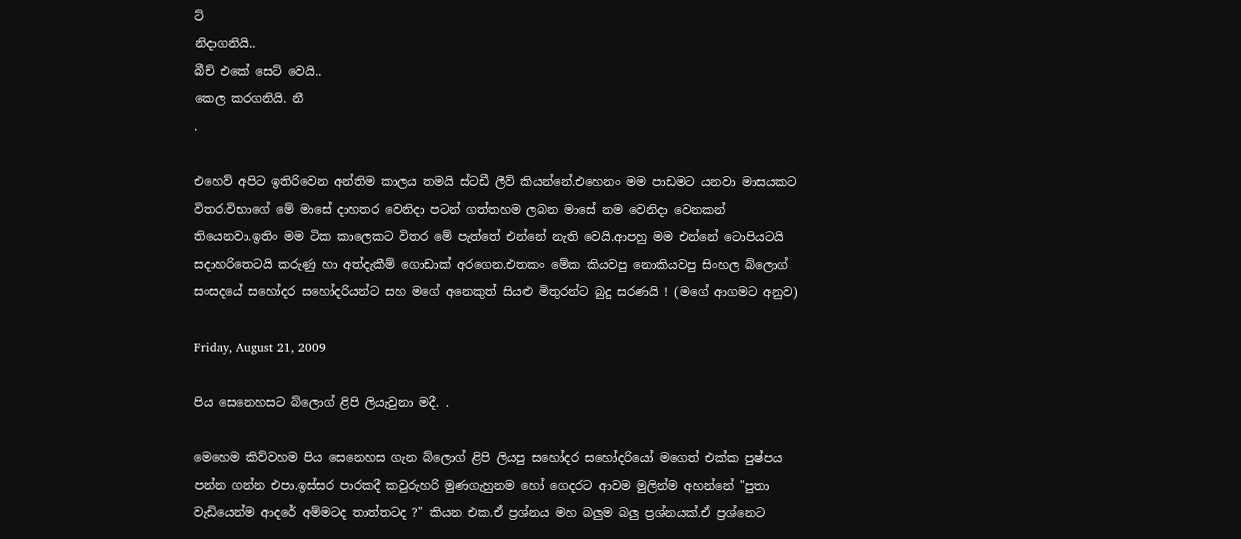ට්
නිදාගනියි..
බීච් එකේ සෙට් වෙයි..
කෙල කරගනියි. නී
.

එහෙව් අපිට ඉතිරිවෙන අන්තිම කාලය තමයි ස්ටඩී ලීව් කියන්නේ.එහෙනං මම පාඩමට යනවා මාසයකට විතර.විභාගේ මේ මාසේ දාහතර වෙනිදා පටන් ගත්තහම ලබන මාසේ නම වෙනිදා වෙනකන් තියෙනවා.ඉතිං මම ටික කාලෙකට විතර මේ පැත්තේ එන්නේ නැති වෙයි.ආපහු මම එන්නේ ටොපියටයි සදාහරිතෙටයි කරුණු හා අත්දැකීම් ගොඩාක් අරගෙන.එතකං මේක කියවපු නොකියවපු සිංහල බ්ලොග් සංසදයේ සහෝදර සහෝදරියන්ට සහ මගේ අනෙකුත් සියළු මිතුරන්ට බුදු සරණයි ! (මගේ ආගමට අනුව)

Friday, August 21, 2009

පිය සෙනෙහසට බ්ලොග් ළිපි ලියැවුනා මදී. .

මෙහෙම කිව්වහම පිය සෙනෙහස ගැන බ්ලොග් ළිපි ලියපු සහෝදර සහෝදරියෝ මගෙත් එක්ක පුෂ්පය පන්න ගන්න එපා.ඉස්සර පාරකදී කවුරුහරි මුණගැහුනම හෝ ගෙදරට ආවම මුලින්ම අහන්නේ "පුතා වැඩියෙන්ම ආදරේ අම්මටද තාත්තටද ?" කියන එක.ඒ ප්‍රශ්නය මහ බලුම බලු ප්‍රශ්නයක්.ඒ ප්‍රශ්නෙට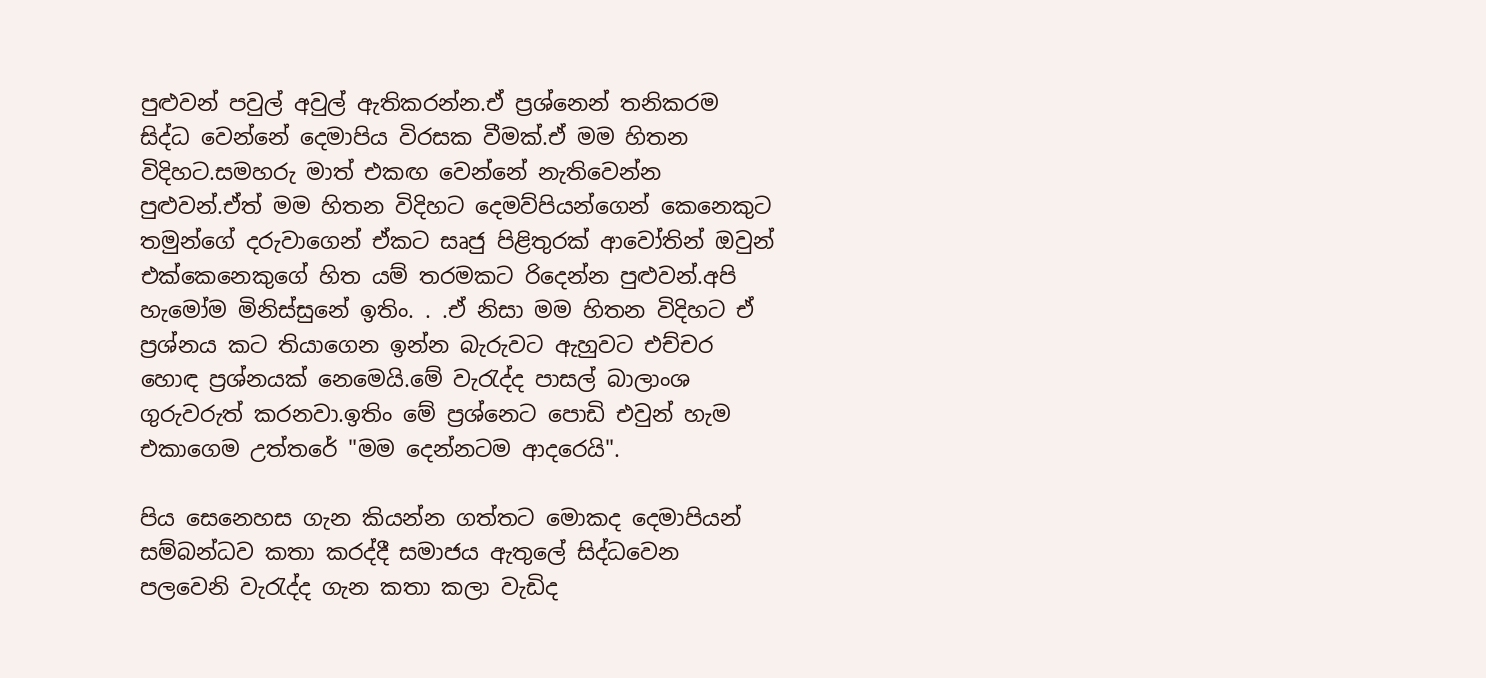පුළුවන් පවුල් අවුල් ඇතිකරන්න.ඒ ප්‍රශ්නෙන් තනිකරම සිද්ධ වෙන්නේ දෙමාපිය විරසක වීමක්.ඒ මම හිතන විදිහට.සමහරු මාත් එකඟ වෙන්නේ නැතිවෙන්න පුළුවන්.ඒත් මම හිතන විදිහට දෙමව්පියන්ගෙන් කෙනෙකුට තමුන්ගේ දරුවාගෙන් ඒකට සෘජු පිළිතුරක් ආවෝතින් ඔවුන් එක්කෙනෙකුගේ හිත යම් තරමකට රිදෙන්න පුළුවන්.අපි හැමෝම මිනිස්සුනේ ඉතිං. . .ඒ නිසා මම හිතන විදිහට ඒ ප්‍රශ්නය කට තියාගෙන ඉන්න බැරුවට ඇහුවට එච්චර හොඳ ප්‍රශ්නයක් නෙමෙයි.මේ වැරැද්ද පාසල් බාලාංශ ගුරුවරුත් කරනවා.ඉතිං මේ ප්‍රශ්නෙට පොඩි එවුන් හැම එකාගෙම උත්තරේ "මම දෙන්නටම ආදරෙයි".

පිය සෙනෙහස ගැන කියන්න ගත්තට මොකද දෙමාපියන් සම්බන්ධව කතා කරද්දී සමාජය ඇතුලේ සිද්ධවෙන පලවෙනි වැරැද්ද ගැන කතා කලා වැඩිද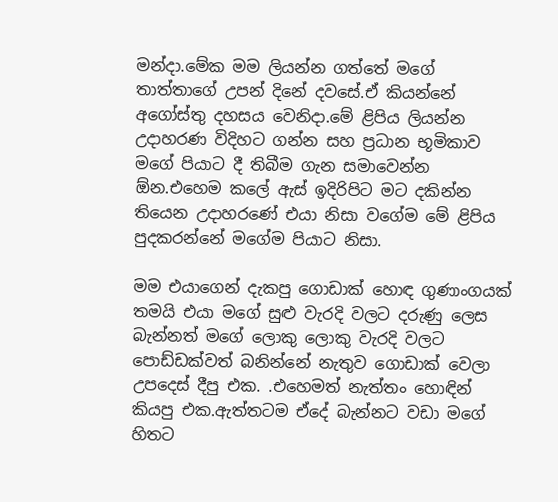මන්දා.මේක මම ලියන්න ගත්තේ මගේ තාත්තාගේ උපන් දිනේ දවසේ.ඒ කියන්නේ අගෝස්තු දහසය වෙනිදා.මේ ළිපිය ලියන්න උදාහරණ විදිහට ගන්න සහ ප්‍රධාන භූමිකාව මගේ පියාට දී තිබීම ගැන සමාවෙන්න ඕන.එහෙම කලේ ඇස් ඉදිරිපිට මට දකින්න තියෙන උදාහරණේ එයා නිසා වගේම මේ ළිපිය පුදකරන්නේ මගේම පියාට නිසා.

මම එයාගෙන් දැකපු ගොඩාක් හොඳ ගුණාංගයක් තමයි එයා මගේ සුළු වැරදි වලට දරුණු ලෙස බැන්නත් මගේ ලොකු ලොකු වැරදි වලට පොඩ්ඩක්වත් බනින්නේ නැතුව ගොඩාක් වෙලා උපදෙස් දීපු එක. .එහෙමත් නැත්තං හොඳින් කියපු එක.ඇත්තටම ඒදේ බැන්නට වඩා මගේ හිතට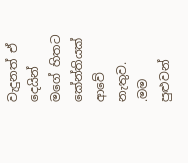වැදුනත් ඒ දෙයින් මගේ හිතට කේන්තියක් ආවේ නැතුව. .මම පුළුවන්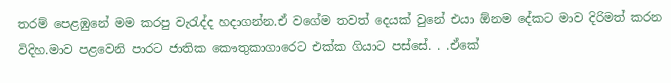තරම් පෙළඹුනේ මම කරපු වැරැද්ද හදාගන්න.ඒ වගේම තවත් දෙයක් වුනේ එයා ඕනම දේකට මාව දිරිමත් කරන විදිහ.මාව පළවෙනි පාරට ජාතික කෞතුකාගාරෙට එක්ක ගියාට පස්සේ. . .ඒකේ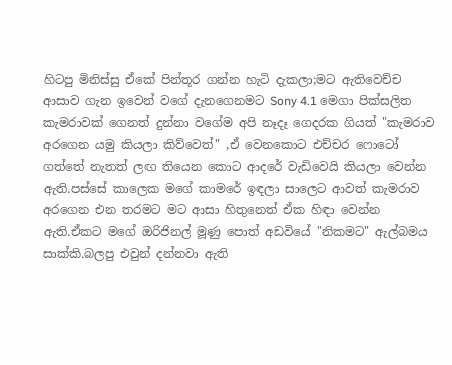හිටපු මිනිස්සු ඒකේ පින්තූර ගන්න හැටි දැකලා;මට ඇතිවෙච්ච ආසාව ගැන ඉවෙන් වගේ දැනගෙනමට Sony 4.1 මෙගා පික්සලිත කැමරාවක් ගෙනත් දුන්නා වගේම අපි නෑදෑ ගෙදරක ගියත් "කැමරාව අරගෙන යමු කියලා කිව්වෙත්" ,ඒ වෙනකොට එච්චර ෆොටෝ ගත්තේ නැතත් ලඟ තියෙන කොට ආදරේ වැඩිවෙයි කියලා වෙන්න ඇති.පස්සේ කාලෙක මගේ කාමරේ ඉඳලා සාලෙට ආවත් කැමරාව අරගෙන එන තරමට මට ආසා හිතුනෙත් ඒක හිඳා වෙන්න ඇති.ඒකට මගේ ඔරිජිනල් මූණු පොත් අඩවියේ "නිකමට" ඇල්බමය සාක්කි.බලපු එවුන් දන්නවා ඇති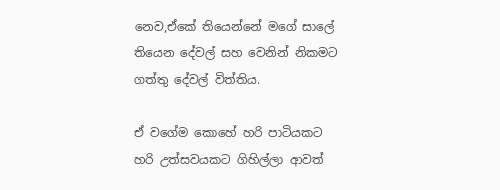නෙව,ඒකේ තියෙන්නේ මගේ සාලේ තියෙන දේවල් සහ වෙනින් නිකමට ගත්තු දේවල් විත්තිය.

ඒ වගේම කොහේ හරි පාටියකට හරි උත්සවයකට ගිහිල්ලා ආවත්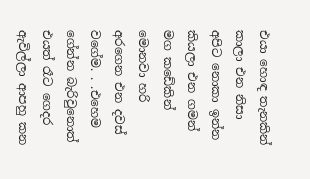එයා හොඳ තැනකින් කාලා එන නිසා අපිට නොකා ඉන්න කියලා එන ගමන් මග කඩේකින් මොනවා හරි අරගෙන එන දවස් වගේම. . .එහෙම ගේන්න බැරිවුනොත් එයත් රෑට ගෙදර ඇවිල්ලා ආපහු කන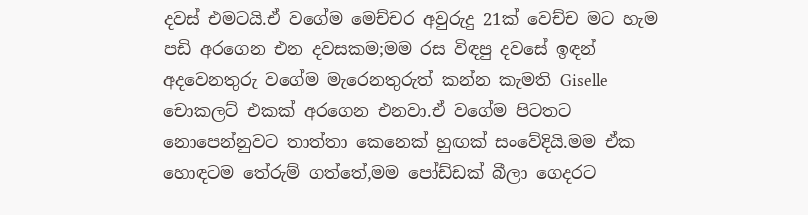දවස් එමටයි.ඒ වගේම මෙච්චර අවුරුදු 21ක් වෙච්ච මට හැම පඩි අරගෙන එන දවසකම;මම රස විඳපු දවසේ ඉඳන් අදවෙනතුරු වගේම මැරෙනතුරුත් කන්න කැමති Giselle චොකලට් එකක් අරගෙන එනවා.ඒ වගේම පිටතට නොපෙන්නුවට තාත්තා කෙනෙක් හුඟක් සංවේදියි.මම ඒක හොඳටම තේරුම් ගත්තේ,මම පෝඩ්ඩක් බීලා ගෙදරට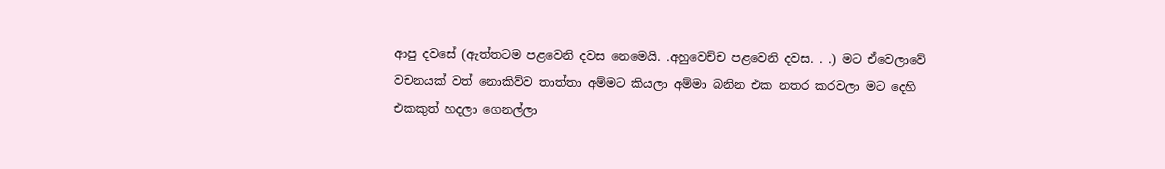ආපු දවසේ (ඇත්තටම පළවෙනි දවස නෙමෙයි. .අහුවෙච්ච පළවෙනි දවස. . .) මට ඒවෙලාවේ වචනයක් වත් නොකිව්ව තාත්තා අම්මට කියලා අම්මා බනින එක නතර කරවලා මට දෙහි එකකුත් හදලා ගෙනල්ලා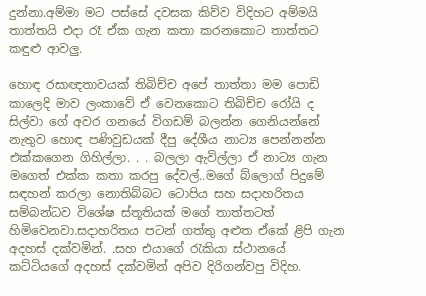දුන්නා.අම්මා මට පස්සේ දවසක කිව්ව විදිහට අම්මයි තාත්තයි එදා රෑ ඒක ගැන කතා කරනකොට තාත්තට කඳුළු ආවලු.

හොඳ රසාඥතාවයක් තිබිච්ච අපේ තාත්තා මම පොඩි කාලෙදි මාව ලංකාවේ ඒ වෙනකොට තිබිච්ච රෝයි ද සිල්වා ගේ අවර ගනයේ විගඩම් බලන්න ගෙනියන්නේ නැතුව හොඳ පණිවුඩයක් දීපු දේශීය නාට්‍ය පෙන්නන්න එක්කගෙන ගිහිල්ලා. . . බලලා ඇවිල්ලා ඒ නාට්‍ය ගැන මගෙත් එක්ක කතා කරපු දේවල්..මගේ බ්ලොග් පිදුමේ සඳහන් කරලා නොතිබ්බට ටොපිය සහ සදාහරිතය සම්බන්ධව විශේෂ ස්තූතියක් මගේ තාත්තටත් හිමිවෙනවා.සදාහරිතය පටන් ගත්තු අළුත ඒකේ ළිපි ගැන අදහස් දක්වමින්. .සහ එයාගේ රැකියා ස්ථානයේ කට්ටියගේ අදහස් දක්වමින් අපිව දිරිගන්වපු විදිහ.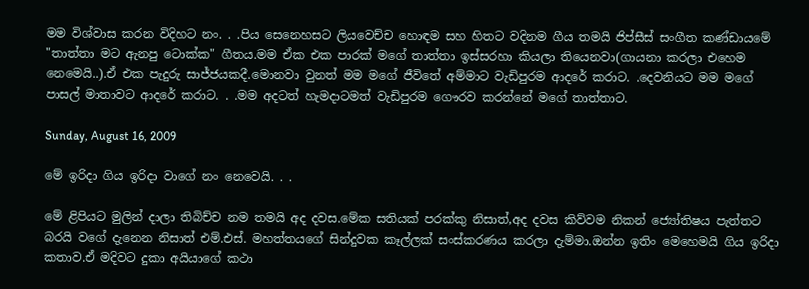මම විශ්වාස කරන විදිහට නං. . .පිය සෙනෙහසට ලියවෙච්ච හොඳම සහ හිතට වදිනම ගීය තමයි ජිප්සීස් සංගීත කණ්ඩායමේ "තාත්තා මට ඇනපු ටොක්ක" ගීතය.මම ඒක එක පාරක් මගේ තාත්තා ඉස්සරහා කියලා තියෙනවා(ගායනා කරලා එහෙම නෙමෙයි..).ඒ එක පැදුරු සාජ්ජයකදී.මොනවා වුනත් මම මගේ ජීවිතේ අම්මාට වැඩිපුරම ආදරේ කරාට. .දෙවනියට මම මගේ පාසල් මාතාවට ආදරේ කරාට. . .මම අදටත් හැමදාටමත් වැඩිපුරම ගෞරව කරන්නේ මගේ තාත්තාට.

Sunday, August 16, 2009

මේ ඉරිදා ගිය ඉරිදා වාගේ නං නෙවෙයි. . .

මේ ළිපියට මුලින් දාලා තිබිච්ච නම තමයි අද දවස.මේක සතියක් පරක්කු නිසාත්,අද දවස කිව්වම නිකන් ජ්‍යෝතිෂය පැත්තට බරයි වගේ දැනෙන නිසාත් එම්.එස්. මහත්තයගේ සින්දුවක කෑල්ලක් සංස්කරණය කරලා දැම්මා.ඔන්න ඉතිං මෙහෙමයි ගිය ඉරිදා කතාව.ඒ මදිවට දුකා අයියාගේ කථා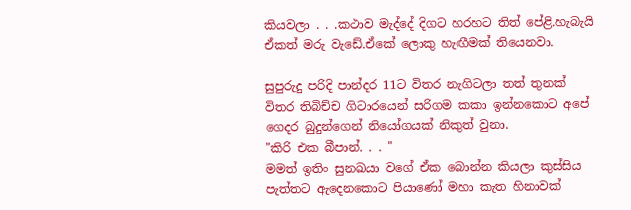කියවලා . . .කථාව මැද්දේ දිගට හරහට තිත් පේළි.හැබැයි ඒකත් මරු වැඩේ.ඒකේ ලොකු හැඟීමක් තියෙනවා.

සුපුරුදු පරිදි පාන්දර 11ට විතර නැගිටලා තත් තුනක් විතර තිබිච්ච ගිටාරයෙන් සරිගම කකා ඉන්නකොට අපේ ගෙදර බුදුන්ගෙන් නියෝගයක් නිකුත් වුනා.
"කිරි එක බීපාන්. . . "
මමත් ඉතිං සුනඛයා වගේ ඒක බොන්න කියලා කුස්සිය පැත්තට ඇදෙනකොට පියාණෝ මහා කැත හිනාවක්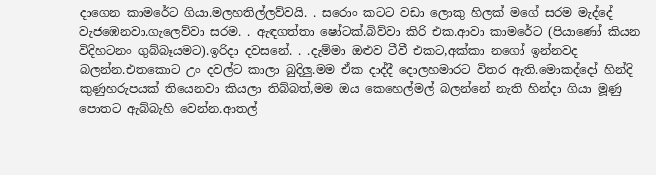දාගෙන කාමරේට ගියා.මලහතිල්ලව්වයි. . සරොං කටට වඩා ලොකු හිලක් මගේ සරම මැද්දේ වැජඹෙනවා.ගැලෙව්වා සරම. . ඇඳගත්තා ෂෝටක්.බිව්වා කිරි එක.ආවා කාමරේට (පියාණෝ කියන විදිහටනං ගුබ්බෑයමට).ඉරිදා දවසනේ. . .දැම්මා ඔළුව ටීවී එකට,අක්කා නගෝ ඉන්නවද බලන්න.එතකොට උං දවල්ට කාලා බුදිලු.මම ඒක දාද්දී දොලහමාරට විතර ඇති.මොකද්දෝ හින්දි කුණුහරුපයක් තියෙනවා කියලා තිබ්බත්,මම ඔය කෙහෙල්මල් බලන්නේ නැති හින්දා ගියා මූණු පොතට ඇබ්බැහි වෙන්න.ආතල්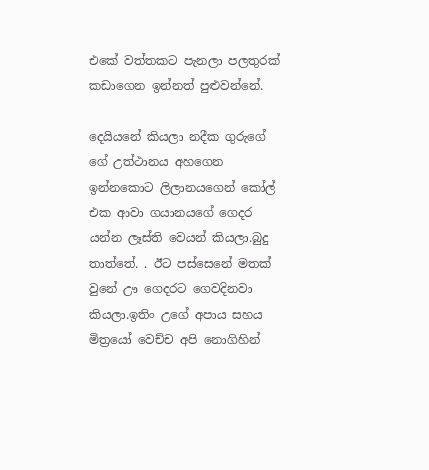එකේ වත්තකට පැනලා පලතුරක් කඩාගෙන ඉන්නත් පුළුවන්නේ.

දෙයියනේ කියලා නදීක ගුරුගේ ගේ උත්ථානය අහගෙන ඉන්නකොට ලිලානයගෙන් කෝල් එක ආවා ගයානයගේ ගෙදර යන්න ලෑස්ති වෙයන් කියලා.බුදු තාත්තේ. . ඊට පස්සෙනේ මතක් වුනේ ඌ ගෙදරට ගෙවදිනවා කියලා.ඉතිං උගේ අපාය සහය මිත්‍රයෝ වෙච්ච අපි නොගිහින්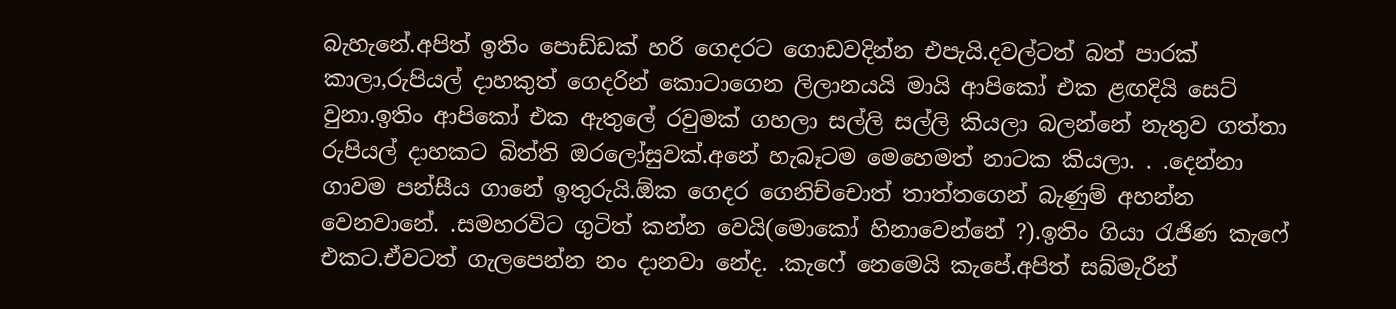බැහැනේ.අපිත් ඉතිං පොඩ්ඩක් හරි ගෙදරට ගොඩවදින්න එපැයි.දවල්ටත් බත් පාරක් කාලා,රුපියල් දාහකුත් ගෙදරින් කොටාගෙන ලිලානයයි මායි ආපිකෝ එක ළඟදියි සෙට් වුනා.ඉතිං ආපිකෝ එක ඇතුලේ රවුමක් ගහලා සල්ලි සල්ලි කියලා බලන්නේ නැතුව ගත්තා රුපියල් දාහකට බිත්ති ඔරලෝසුවක්.අනේ හැබෑටම මෙහෙමත් නාටක කියලා. . .දෙන්නා ගාවම පන්සීය ගානේ ඉතුරුයි.ඕක ගෙදර ගෙනිච්චොත් තාත්තගෙන් බැණුම් අහන්න වෙනවානේ. .සමහරවිට ගුටිත් කන්න වෙයි(මොකෝ හිනාවෙන්නේ ?).ඉතිං ගියා රැජිණ කැෆේ එකට.ඒවටත් ගැලපෙන්න නං දානවා නේද. .කැෆේ නෙමෙයි කැපේ.අපිත් සබ්මැරීන්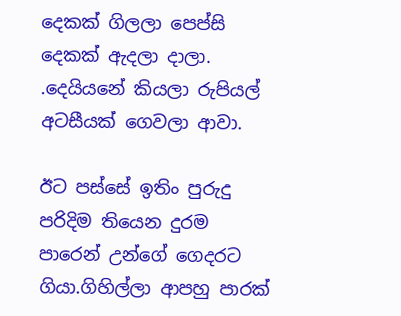දෙකක් ගිලලා පෙප්සි දෙකක් ඇදලා දාලා. .දෙයියනේ කියලා රුපියල් අටසීයක් ගෙවලා ආවා.

ඊට පස්සේ ඉතිං පුරුදු පරිදිම තියෙන දුරම පාරෙන් උන්ගේ ගෙදරට ගියා.ගිහිල්ලා ආපහු පාරක්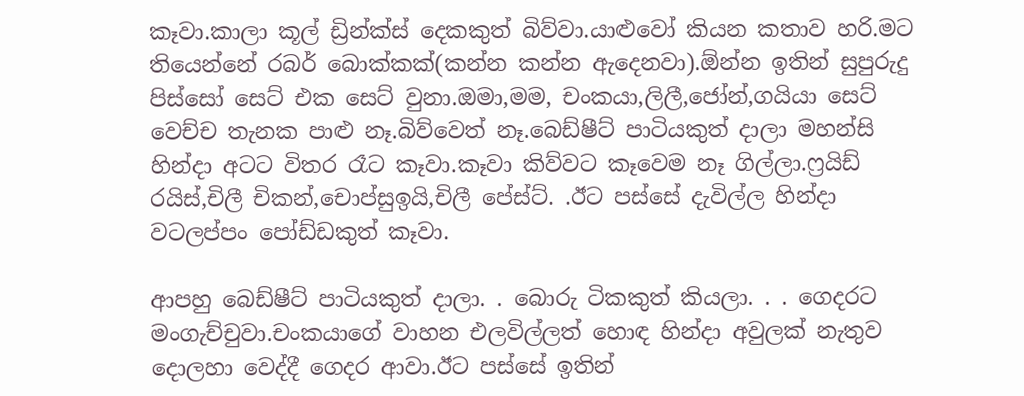කෑවා.කාලා කූල් ඩ්‍රින්ක්ස් දෙකකුත් බිව්වා.යාළුවෝ කියන කතාව හරි.මට තියෙන්නේ රබර් බොක්කක්(කන්න කන්න ඇදෙනවා).ඕන්න ඉතින් සුපුරුදු පිස්සෝ සෙට් එක සෙට් වුනා.ඔමා,මම, චංකයා,ලිලී,ජෝන්,ගයියා සෙට් වෙච්ච තැනක පාළු නෑ.බිව්වෙත් නෑ.බෙඩ්ෂීට් පාටියකුත් දාලා මහන්සි හින්දා අටට විතර රෑට කෑවා.කෑවා කිව්වට කෑවෙම නෑ ගිල්ලා.ෆ්‍රයිඩ් රයිස්,චිලී චිකන්,චොප්සුඉයි,චිලී පේස්ට්. .ඊට පස්සේ දැවිල්ල හින්දා වටලප්පං පෝඩ්ඩකුත් කෑවා.

ආපහු බෙඩ්ෂීට් පාටියකුත් දාලා. . බොරු ටිකකුත් කියලා. . . ගෙදරට මංගැච්චුවා.චංකයාගේ වාහන එලවිල්ලත් හොඳ හින්දා අවුලක් නැතුව දොලහා වෙද්දී ගෙදර ආවා.ඊට පස්සේ ඉතින්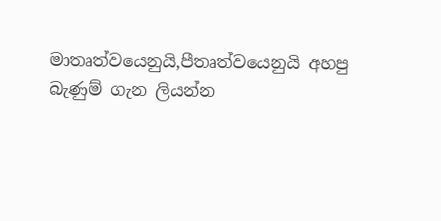මාතෘත්වයෙනුයි,පීතෘත්වයෙනුයි අහපු බැණුම් ගැන ලියන්න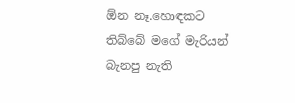ඕන නෑ.හොඳකට තිබ්බේ මගේ මැරියන් බැනපු නැති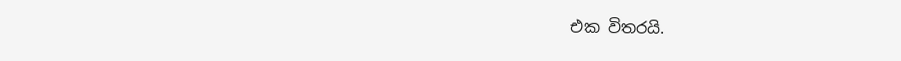එක විතරයි.